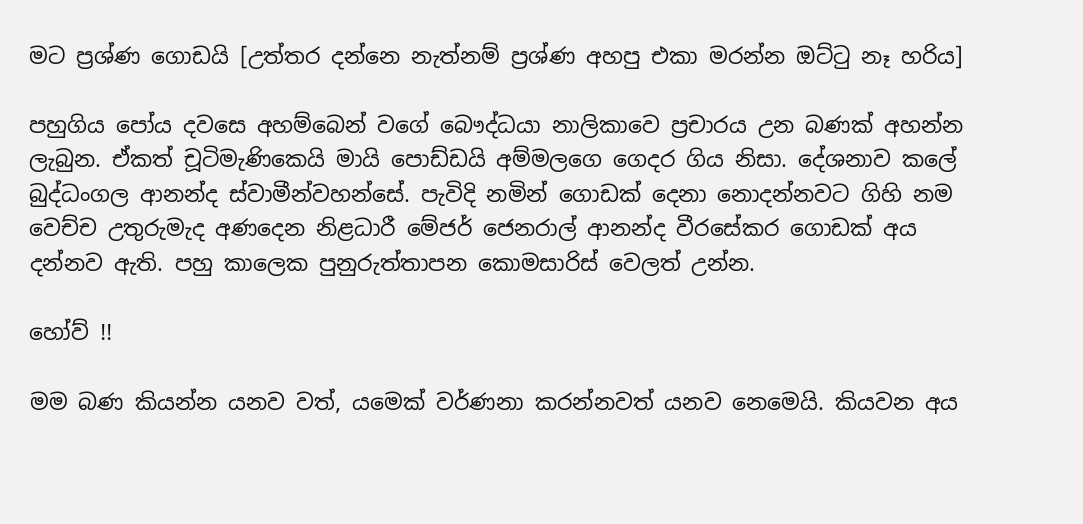මට ප්‍රශ්ණ ගොඩයි [උත්තර දන්නෙ නැත්නම් ප්‍රශ්ණ අහපු එකා මරන්න ඔට්‍ටු නෑ හරිය]

පහුගිය පෝය දවසෙ අහම්බෙන් වගේ බෞද්ධයා නාලිකාවෙ ප්‍රචාරය උන බණක් අහන්න ලැබුන. ඒකත් චූටිමැණිකෙයි මායි පොඩ්ඩයි අම්මලගෙ ගෙදර ගිය නිසා. දේශනාව කලේ බුද්ධංගල ආනන්ද ස්වාමීන්වහන්සේ. පැවිදි නමින් ගොඩක් දෙනා නොදන්නවට ගිහි නම වෙච්ච උතුරුමැද අණදෙන නිළධාරී මේජර් ජෙනරාල් ආනන්ද වීරසේකර ගොඩක් අය දන්නව ඇති. පහු කාලෙක පුනුරුත්තාපන කොමසාරිස් වෙලත් උන්න.

හෝව් !!

මම බණ කියන්න යනව වත්, යමෙක් වර්ණනා කරන්නවත් යනව නෙමෙයි. කියවන අය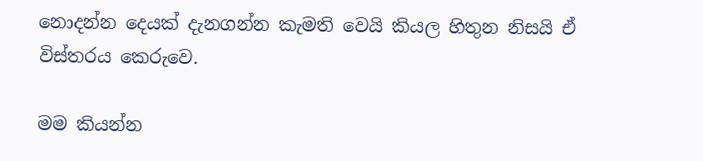නොදන්න දෙයක් දැනගන්න කැමති වෙයි කියල හිතුන නිසයි ඒ විස්තරය කෙරුවෙ.

මම කියන්න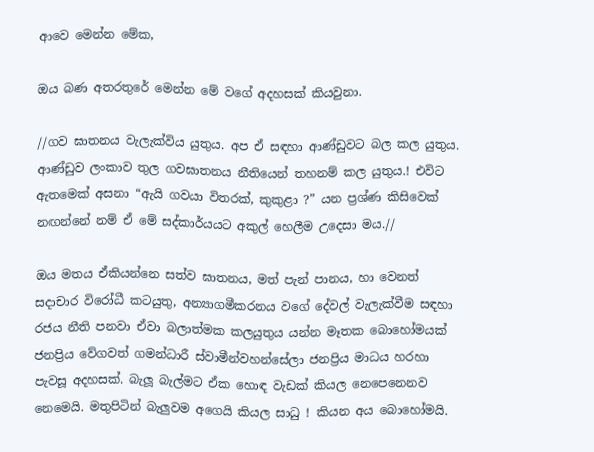ආවෙ මෙන්න මේක,

ඔය බණ අතරතුරේ මෙන්න මේ වගේ අදහසක් කියවුනා.

//ගව ඝාතනය වැලැක්විය යුතුය. අප ඒ සඳහා ආණ්ඩුවට බල කල යුතුය. ආණ්ඩුව ලංකාව තුල ගවඝාතනය නීතියෙන් තහනම් කල යුතුය.! එවිට ඇතමෙක් අසනා “ඇයි ගවයා විතරක්, කුකුළා ?” යන ප්‍රශ්ණ කිසිවෙක් නඟන්නේ නම් ඒ මේ සද්කාර්යයට අකුල් හෙලීම උදෙසා මය.//

ඔය මතය ඒකියන්නෙ සත්ව ඝාතනය, මත් පැන් පානය, හා වෙනත් සදාචාර විරෝධී කටයුතු, අන්‍යාගමීකරනය වගේ දේවල් වැලැක්වීම සඳහා රජය නීති පනවා ඒවා බලාත්මක කලයුතුය යන්න මෑතක බොහෝමයක් ජනප්‍රිය වේගවත් ගමන්ධාරී ස්වාමීන්වහන්සේලා ජනප්‍රිය මාධය හරහා පැවසූ අදහසක්. බැලූ බැල්මට ඒක හොඳ වැඩක් කියල නෙපෙනෙනව නෙමෙයි. මතුපිටින් බැලුවම අගෙයි කියල සාධු ! කියන අය බොහෝමයි.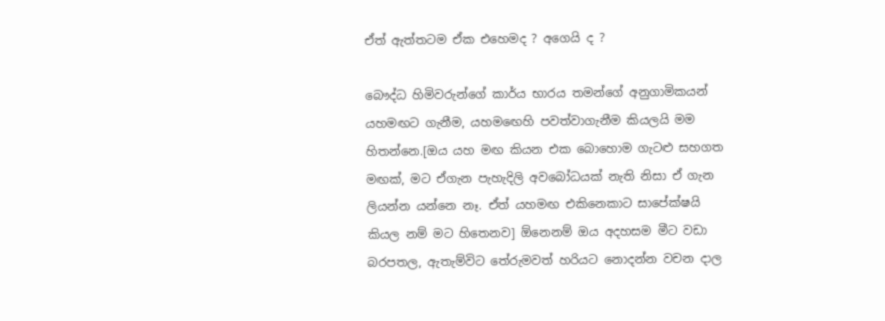ඒත් ඇත්තටම ඒක එහෙමද ? අගෙයි ද ?

බෞද්ධ හිමිවරුන්ගේ කාර්ය භාරය තමන්ගේ අනුගාමිකයන් යහමඟට ගැනීම, යහම‍ඟෙහි පවත්වාගැනීම කියලයි මම හිතන්නෙ.[ඔය යහ මඟ කියන එක බොහොම ගැටළු සහගත මඟක්, මට ඒගැන පැහැදිලි අවබෝධයක් නැති නිසා ඒ ගැන ලියන්න යන්නෙ නෑ. ඒත් යහමඟ එකිනෙකාට සාපේක්ෂයි කියල නම් මට හිතෙනව] ඕනෙනම් ඔය අදහසම මීට වඩා බරපතල, ඇතැම්විට තේරුමවත් හරියට නොදන්න වචන දාල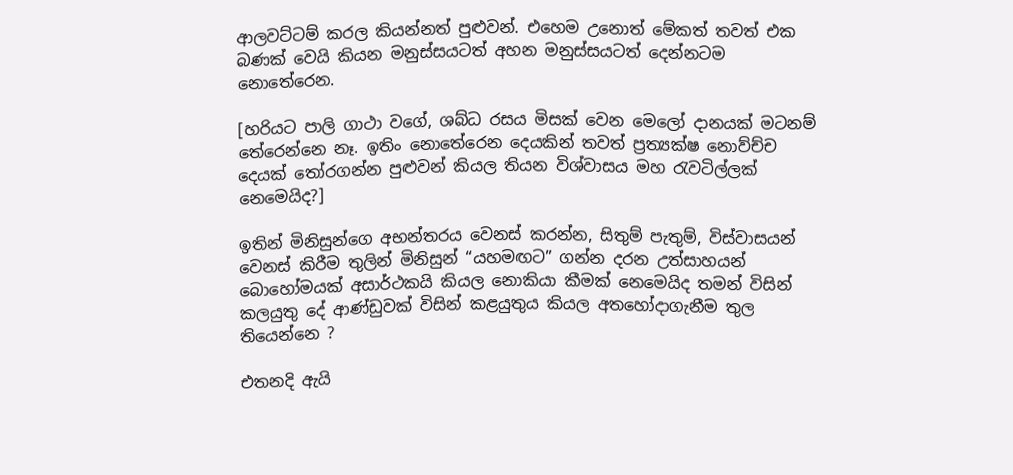ආලවට්ටම් කරල කියන්නත් පුළුවන්. එහෙම උනොත් මේකත් තවත් එක බණක් වෙයි කියන මනුස්සයටත් අහන මනුස්සයටත් දෙන්නටම නොතේරෙන.

[හරියට පාලි ගාථා වගේ, ශබ්ධ රසය මිසක් වෙන මෙලෝ දානයක් මටනම් තේරෙන්නෙ නෑ. ඉතිං නොතේරෙන දෙයකින් තවත් ප්‍රත්‍යක්ෂ නොව්ච්ච දෙයක් ‍තෝරගන්න පුළුවන් කියල තියන විශ්වාසය මහ ‍රැවටිල්ලක් නෙමෙයිද?]

ඉතින් මිනිසුන්ගෙ අභන්තරය වෙනස් කරන්න, සිතුම් පැතුම්, විස්වාසයන් වෙනස් කිරීම තුලින් මිනිසුන් “යහමඟට” ගන්න දරන උත්සාහයන් බොහෝමයක් අසාර්ථකයි කියල නොකියා කීමක් නෙමෙයිද තමන් විසින් කලයුතු දේ ආණ්ඩුවක් විසින් කළයුතුය කියල අතහෝදාගැනීම තුල තියෙන්නෙ ?

එතනදි ඇයි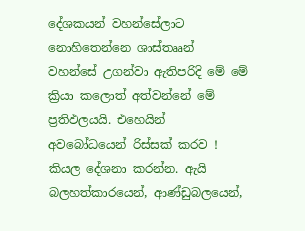දේශකයන් වහන්සේලාට නොහිතෙන්නෙ ශාස්තෲන් වහන්සේ උගන්වා ඇතිපරිදි මේ මේ ක්‍රියා කලොත් අත්වන්නේ මේ ප්‍රතිඵලයයි. එහෙයින් අවබෝධයෙන් රිස්සක් කරව ! කියල දේශනා කරන්න. ඇයි බලහත්කාරයෙන්, ආණ්ඩුබලයෙන්,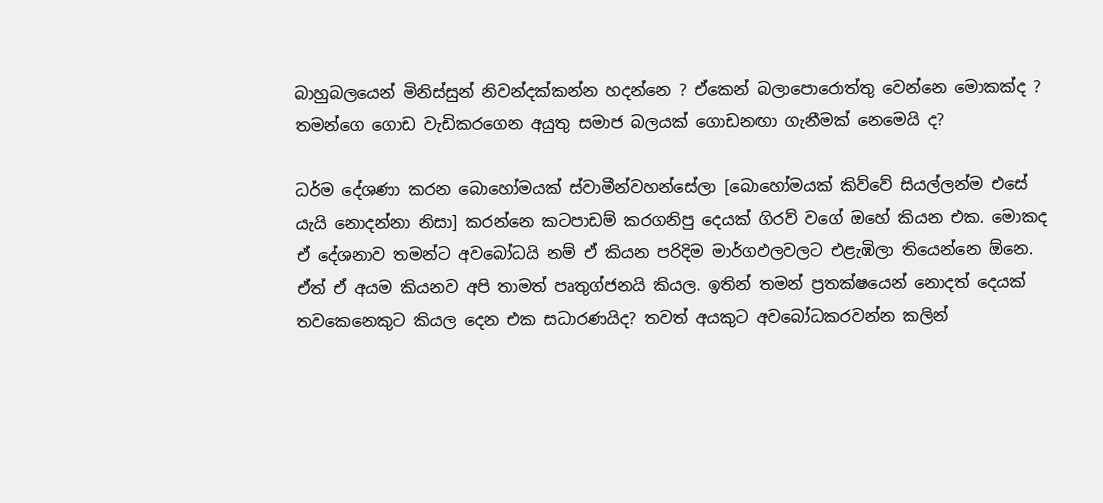බාහුබලයෙන් මිනිස්සුන් නිවන්දක්කන්න හදන්නෙ ? ඒකෙන් බලාපොරොත්තු වෙන්නෙ මොකක්ද ? තමන්ගෙ ගොඩ වැඩිකරගෙන අයුතු සමාජ බලයක් ගොඩනඟා ගැනීමක් නෙමෙයි ද?

ධර්ම දේශණා කරන බොහෝමයක් ස්වාමීන්වහන්සේලා [බොහෝමයක් කිව්වේ සියල්ලන්ම එසේ යැයි නොදන්නා නිසා] කරන්නෙ කටපාඩම් කරගනිපු දෙයක් ගිරව් වගේ ඔහේ කියන එක. මොකද ඒ දේශනාව තමන්ට අවබෝධයි නම් ඒ කියන පරිදිම මාර්ගඵලවලට එළැඹිලා තියෙන්නෙ ඕනෙ. ඒත් ඒ අයම කියනව අපි තාමත් පෘතුග්ජනයි කියල. ඉතින් තමන් ප්‍රතක්ෂයෙන් නොදත් දෙයක් තවකෙනෙකුට කියල දෙන එක සධාරණයිද? තවත් අයකුට අවබෝධකරවන්න කලින්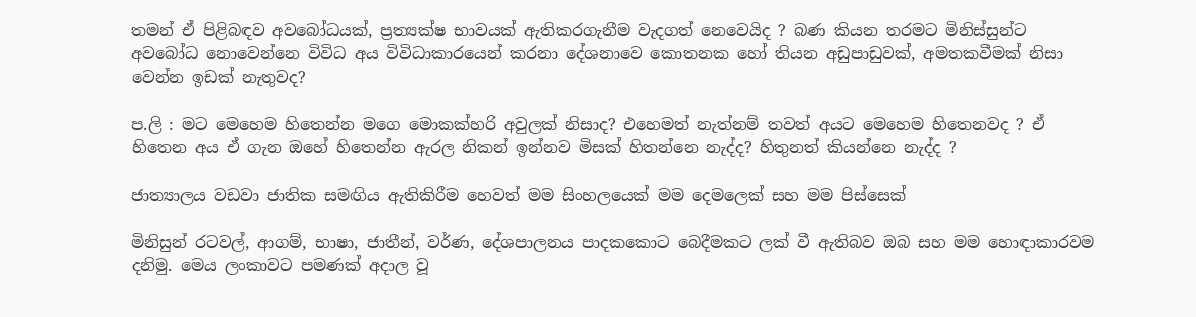තමන් ඒ පිළිබඳව අවබෝධයක්, ප්‍රත්‍යක්ෂ භාවයක් ඇතිකරගැනීම වැදගත් නෙවෙයිද ? බණ කියන තරමට මිනිස්සුන්ට අවබෝධ නොවෙන්නෙ විවිධ අය විවිධාකාරයෙන් කරනා දේශනාවෙ කොතනක හෝ තියන අඩුපාඩුවක්, අමතකවීමක් නිසා වෙන්න ඉඩක් නැතුවද?

ප.ලි : මට මෙහෙම හිතෙන්න මගෙ මොකක්හරි අවුලක් නිසාද? එහෙමත් නැත්නම් තවත් අයට මෙහෙම හිතෙනවද ? ඒ හිතෙන අය ඒ ගැන ඔහේ හිතෙන්න ඇරල නිකන් ඉන්නව මිසක් හිතන්නෙ නැද්ද? හිතුනත් කියන්නෙ නැද්ද ?

ජාත්‍යාලය වඩවා ජාතික සමඟිය ඇතිකිරීම හෙවත් මම සිංහලයෙක් මම දෙමලෙක් සහ මම පිස්සෙක්

මිනිසුන් රටවල්, ආගම්, භාෂා, ජාතීන්, වර්ණ, දේශපාලනය පාදකකොට බෙදීමකට ලක් වී ඇතිබව ඔබ සහ මම හොඳාකාරවම දනිමු. මෙය ලංකාවට පමණක් අදාල වූ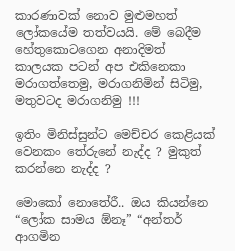කාරණාවක් නොව මුළුමහත් ලෝකයේම තත්වයයි. මේ බෙදීම හේතුකොටගෙන අනාදිමත් කාලයක පටන් අප එකිනෙකා මරාගත්තෙමු, මරාගනිමින් සිටිමු, මතුවටද මරාගනිමු !!!

ඉතිං මිනිස්සුන්ට මෙච්චර කෙළියක් වෙනකං තේරුනේ නැද්ද ? මුකුත් කරන්නෙ නැද්ද ?

මොකෝ නොතේරී.. ඔය කියන්නෙ “ලෝක සාමය ඕනෑ” “අන්තර් ආගමින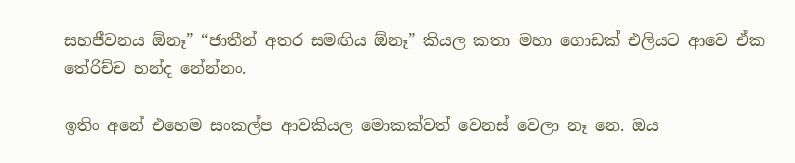සහජීවනය ඕනෑ” “ජාතීන් අතර සමඟිය ඕනෑ” කියල කතා මහා ගොඩක් එලියට ආවෙ ඒක තේරිච්ච හන්ද නේන්නං.

ඉතිං අනේ එහෙම සංකල්ප ආවකියල මොකක්වත් වෙනස් වෙලා නෑ නෙ. ඔය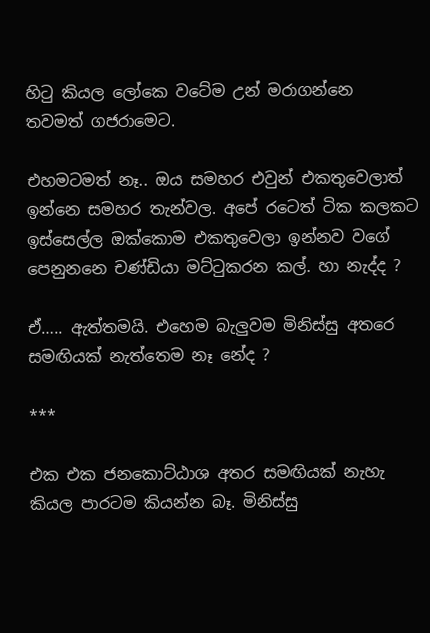හි‍ටු කියල ලෝකෙ වටේම උන් මරාගන්නෙ තවමත් ගජරාමෙට.

එහමටමත් නෑ.. ඔය සමහර එවුන් එකතුවෙලාත් ඉන්නෙ සමහර තැන්වල. අපේ රටෙත් ටික කලකට ඉස්සෙල්ල ඔක්කොම එකතුවෙලා ඉන්නව වගේ පෙනුනනෙ චණ්ඩියා මට්‍ටුකරන කල්. හා නැද්ද ?

ඒ….. ඇත්තමයි. එහෙම බැලුවම මිනිස්සු අතරෙ සමඟියක් නැත්තෙම නෑ නේද ?

***

එක එක ජනකොට්ඨාශ අතර සමඟියක් නැහැ කියල පාරටම කියන්න බෑ. මිනිස්සු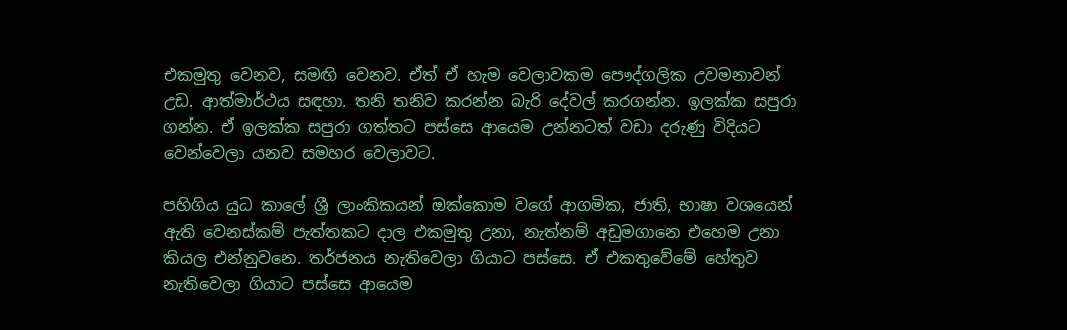එකමුතු වෙනව, සමඟි වෙනව. ඒත් ඒ හැම වෙලාවකම පෞද්ගලික උවමනාවන් උඩ. ආත්මාර්ථය සඳහා. තනි තනිව කරන්න බැරි දේවල් කරගන්න. ඉලක්ක සපුරා ගන්න. ඒ ඉලක්ක සපුරා ගත්තට පස්සෙ ආයෙම උන්නටත් වඩා දරුණු විදියට වෙන්වෙලා යනව සමහර වෙලාවට.

පහිගිය යුධ කාලේ ශ්‍රී ලාංකිකයන් ඔක්කොම වගේ ආගමික, ජාති, භාෂා වශයෙන් ඇති වෙනස්කම් පැත්තකට දාල එකමුතු උනා, නැත්නම් අඩුමගානෙ එහෙම උනා කියල එන්නුවනෙ. තර්ජනය නැතිවෙලා ගියාට පස්සෙ. ඒ එකතුවේමේ හේතුව නැතිවෙලා ගියාට පස්සෙ ආයෙම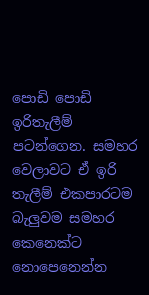පොඩි පොඩි ඉරිතැලීම් පටන්ගෙන. සමහර වෙලාවට ඒ ඉරි තැලීම් එකපාරටම බැලුවම සමහර කෙනෙක්ට නොපෙනෙන්න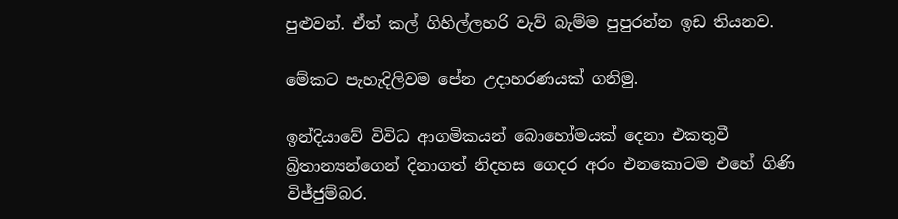පුළුවන්. ඒත් කල් ගිහිල්ලහරි වැව් බැම්ම පුපුරන්න ඉඩ තියනව.

මේකට පැහැදිලිවම පේන උදාහරණයක් ගනිමු.

ඉන්දියාවේ විවිධ ආගමිකයන් බොහෝමයක් දෙනා එකතුවී බ්‍රිතාන්‍යන්ගෙන් දිනාගත් නිදහස ගෙදර අරං එනකොටම එහේ ගිණි විජ්ජුම්බර.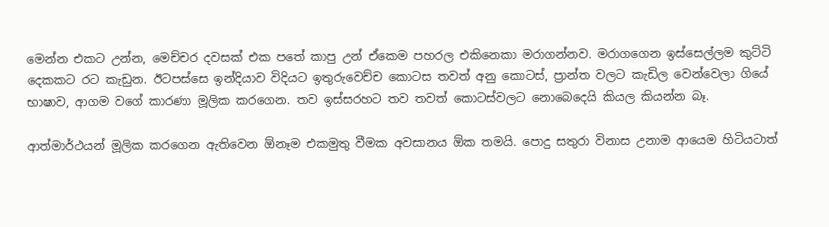මෙන්න එකට උන්න, මෙච්චර දවසක් එක පතේ කාපු උන් ඒකෙම පහරල එකිනෙකා මරාගන්නව. මරාගගෙන ඉස්සෙල්ලම කුට්ටි දෙකකට රට කැඩුන. ඊටපස්සෙ ඉන්දියාව විදියට ඉතුරුවෙච්ච කොටස තවත් අනු කොටස්, ප්‍රාන්ත වලට කැඩිල වෙන්වෙලා ගියේ භාෂාව, ආගම වගේ කාරණා මූලික කරගෙන. තව ඉස්සරහට තව තවත් කොටස්වලට නොබෙදෙයි කියල කියන්න බෑ.

ආත්මාර්ථයන් මූලික කරගෙන ඇතිවෙන ඕනෑම එකමුතු වීමක අවසානය ඕක තමයි. පොදු සතුරා විනාස උනාම ආයෙම හිටියටාත්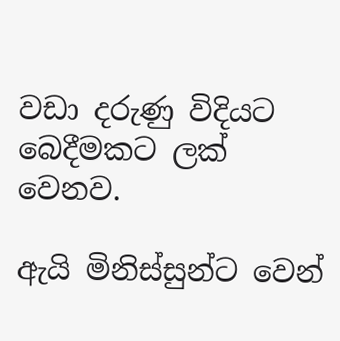වඩා දරුණු විදියට බෙදීමකට ලක් වෙනව.

ඇයි මිනිස්සුන්ට වෙන්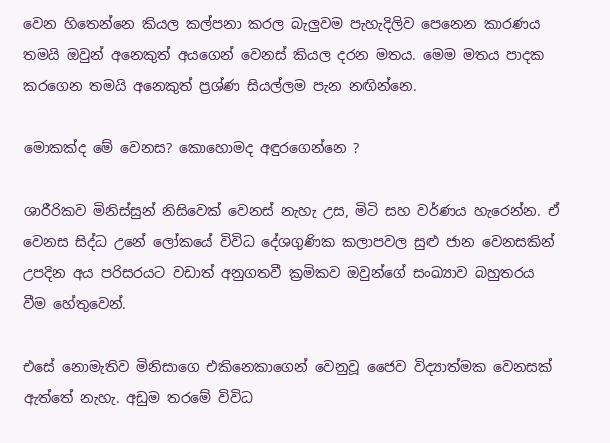වෙන හිතෙන්නෙ කියල කල්පනා කරල බැලුවම පැහැදිලිව පෙනෙන කාරණය තමයි ඔවුන් අනෙකුත් අයගෙන් වෙනස් කියල දරන මතය. මෙම මතය පාදක කරගෙන තමයි අනෙකුත් ප්‍රශ්ණ සියල්ලම පැන නඟින්නෙ.

මොකක්ද මේ වෙනස? කොහොමද අඳුරගෙන්නෙ ?

ශාරීරිකව මිනිස්සුන් නිසිවෙක් වෙනස් නැහැ උස, මිටි සහ වර්ණය හැරෙන්න. ඒ වෙනස සිද්ධ උනේ ලෝකයේ විවිධ දේශගුණික කලාපවල සුළු ජාන වෙනසකින් උපදින අය පරිසරයට වඩාත් අනුගතවී ක්‍රමිකව ඔවුන්ගේ සංඛ්‍යාව බහුතරය වීම හේතුවෙන්.

එසේ නොමැතිව මිනිසාගෙ එකිනෙකාගෙන් වෙනුවූ ජෛව විද්‍යාත්මක වෙනසක් ඇත්තේ නැහැ. අඩුම තරමේ විවිධ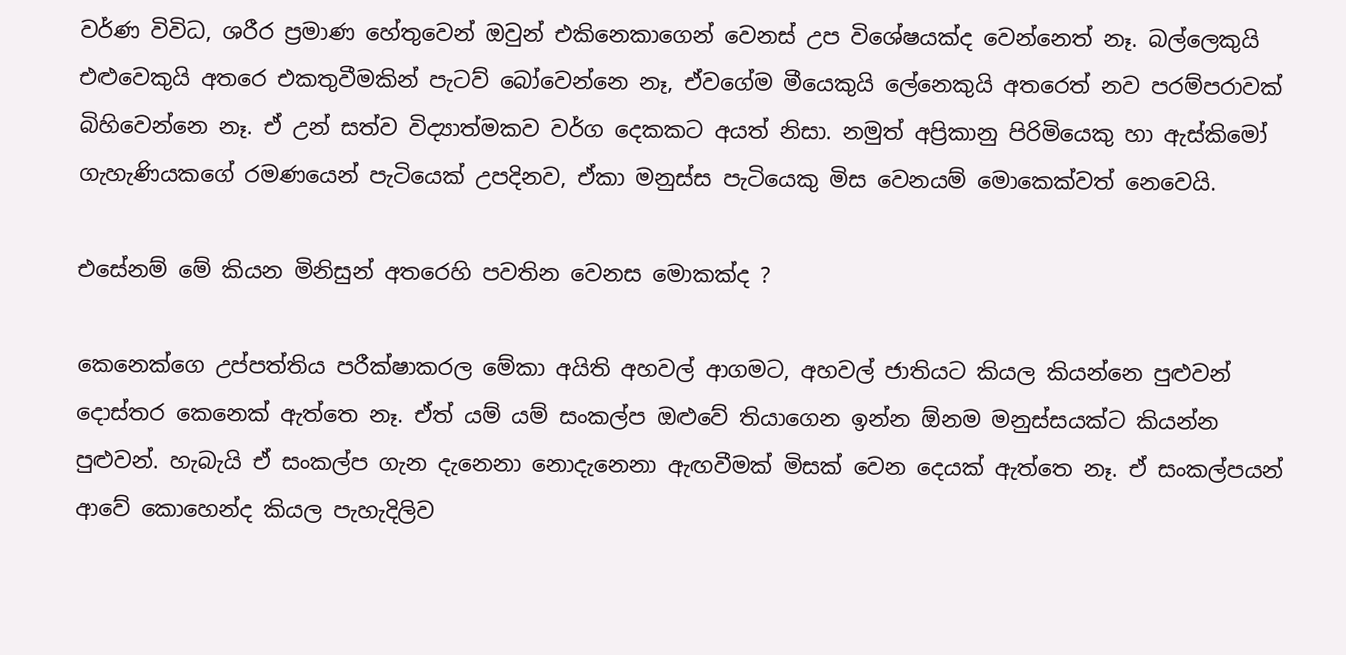වර්ණ විවිධ, ශරීර ප්‍රමාණ හේතුවෙන් ඔවුන් එකිනෙකාගෙන් වෙනස් උප විශේෂයක්ද වෙන්නෙත් නෑ. බල්ලෙකුයි එළුවෙකුයි අතරෙ එකතුවීමකින් පැටව් බෝවෙන්නෙ නෑ, ඒවගේම මීයෙකුයි ලේනෙකුයි අතරෙත් නව පරම්පරාවක් බිහිවෙන්නෙ නෑ. ඒ උන් සත්ව විද්‍යාත්මකව වර්ග දෙකකට අයත් නිසා. නමුත් අප්‍රිකානු පිරිමියෙකු හා ඇස්කිමෝ ගැහැණියකගේ රමණයෙන් පැටියෙක් උපදිනව, ඒකා මනුස්ස පැටියෙකු මිස වෙනයම් මොකෙක්වත් නෙවෙයි.

එසේනම් මේ කියන මිනිසුන් අතරෙහි පවතින වෙනස මොකක්ද ?

කෙනෙක්ගෙ උප්පත්තිය පරීක්ෂාකරල මේකා අයිති අහවල් ආගමට, අහවල් ජාතියට කියල කියන්නෙ පුළුවන් දොස්තර කෙනෙක් ඇත්තෙ නෑ. ඒත් යම් යම් සංකල්ප ඔළුවේ තියාගෙන ඉන්න ඕනම මනුස්සයක්ට කියන්න පුළුවන්. හැබැයි ඒ සංකල්ප ගැන දැනෙනා නොදැනෙනා ඇඟවීමක් මිසක් වෙන දෙයක් ඇත්තෙ නෑ. ඒ සංකල්පයන් ආවේ කොහෙන්ද කියල පැහැදිලිව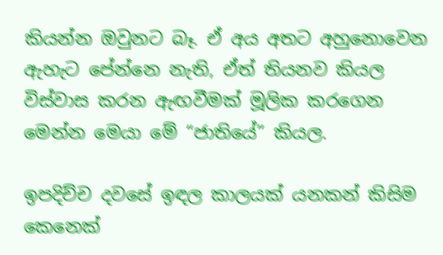කියන්න ඔවුනට බෑ. ඒ අය අතට අහුනොවෙන ඇහැට පේන්නෙ නැති, ඒත් තියනව කියල විස්වාස කරන ඇඟවීමක් මූලික කරගෙන මෙන්න මෙයා මේ “ජාතියේ” කියල.

ඉපදිච්ච දවසේ ඉඳල කාලයක් යනකන් කිසිම කෙනෙක්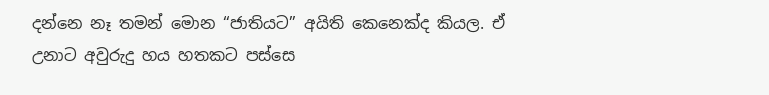දන්නෙ නෑ තමන් මොන “ජාතියට” අයිති කෙනෙක්ද කියල. ඒ උනාට අවුරුදු හය හතකට පස්සෙ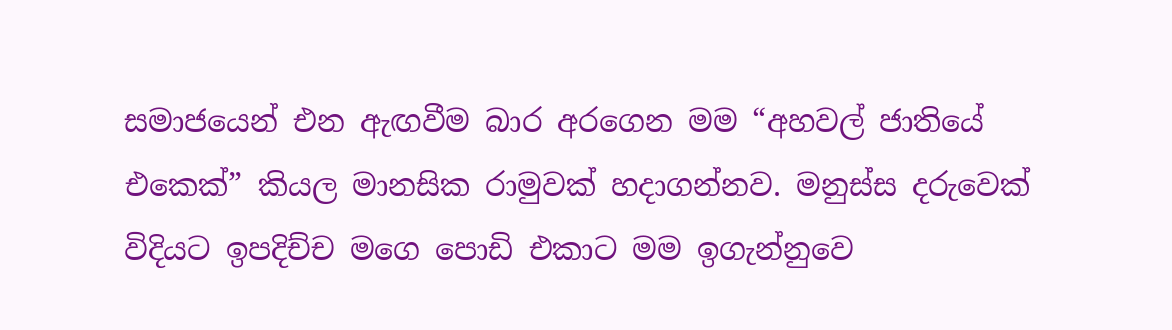සමාජයෙන් එන ඇඟවීම බාර අරගෙන මම “අහවල් ජාතියේ එකෙක්” කියල මානසික රාමුවක් හදාගන්නව. මනුස්ස දරුවෙක් විදියට ඉපදිච්ච මගෙ පොඩි එකාට මම ඉගැන්නුවෙ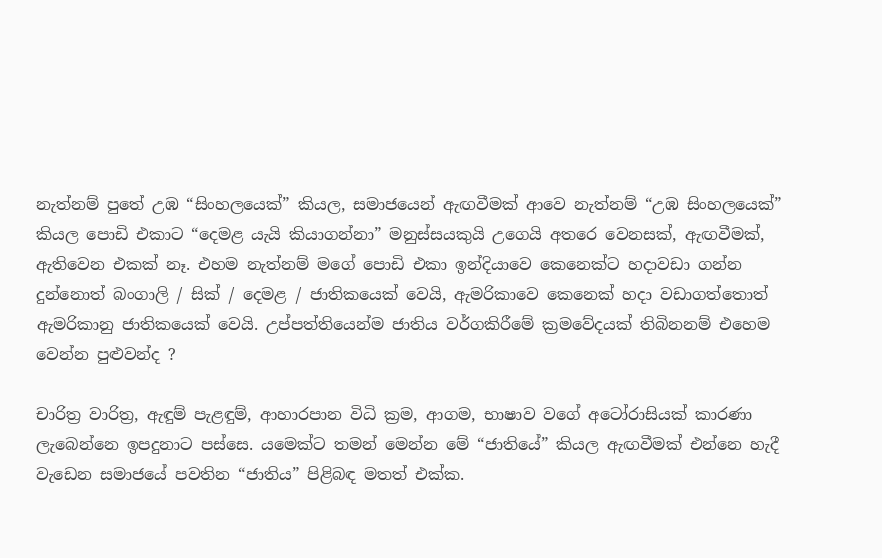නැත්නම් පුතේ උඹ “සිංහලයෙක්” කියල, සමාජයෙන් ඇඟවීමක් ආවෙ නැත්නම් “උඹ සිංහලයෙක්” කියල පොඩි එකාට “දෙමළ යැයි කියාගන්නා” මනුස්සයකුයි උගෙයි අතරෙ වෙනසක්, ඇඟවීමක්, ඇතිවෙන එකක් නෑ. එහම නැත්නම් මගේ පොඩි එකා ඉන්දියාවෙ කෙනෙක්ට හදාවඩා ගන්න දුන්නොත් බංගාලි / සික් / දෙමළ / ජාතිකයෙක් වෙයි, ඇමරිකාවෙ කෙනෙක් හදා වඩාගත්තොත් ඇමරිකානු ජාතිකයෙක් වෙයි. උප්පත්තියෙන්ම ජාතිය වර්ගකිරීමේ ක්‍රමවේදයක් තිබිනනම් එහෙම වෙන්න පුළුවන්ද ?

චාරිත්‍ර වාරිත්‍ර, ඇඳුම් පැළඳුම්, ආහාරපාන විධි ක්‍රම, ආගම, භාෂාව වගේ අටෝරාසියක් කාරණා ලැබෙන්නෙ ඉපදුනාට පස්සෙ. යමෙක්ට තමන් මෙන්න මේ “ජාතියේ” කියල ඇඟවීමක් එන්නෙ හැදී වැඩෙන සමාජයේ පවතින “ජාතිය” පිළිබඳ මතත් එක්ක.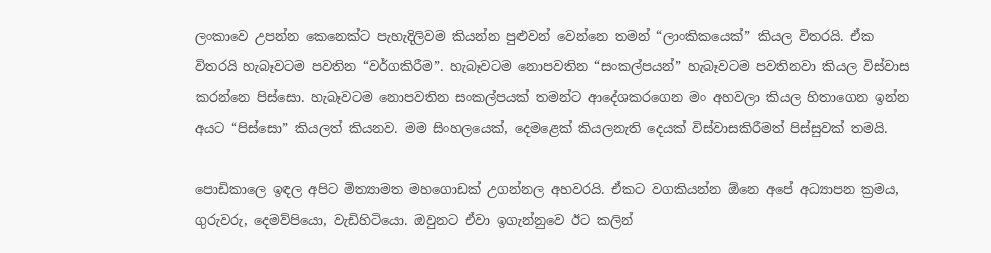ලංකාවෙ උපන්න කෙනෙක්ට පැහැදිලිවම කියන්න පුළුවන් වෙන්නෙ තමන් “ලාංකිකයෙක්” කියල විතරයි. ඒක විතරයි හැබෑවටම පවතින “වර්ගකිරීම”. හැබෑවටම නොපවතින “සංකල්පයන්” හැබෑවටම පවතිනවා කියල විස්වාස කරන්නෙ පිස්සො. හැබෑවටම නොපවතින සංකල්පයක් තමන්ට ආදේශකරගෙන මං අහවලා කියල හිතාගෙන ඉන්න අයට “පිස්සො” කියලත් කියනව. මම සිංහලයෙක්, දෙමළෙක් කියලනැති දෙයක් විස්වාසකිරීමත් පිස්සුවක් තමයි.

පොඩිකාලෙ ඉඳල අපිට මිත්‍යාමත මහගොඩක් උගන්නල අහවරයි. ඒකට වගකියන්න ඕනෙ අපේ අධ්‍යාපන ක්‍රමය, ගුරුවරු, දෙමව්පියො, වැඩිහිටියො. ඔවුනට ඒවා ඉගැන්නුවෙ ඊට කලින්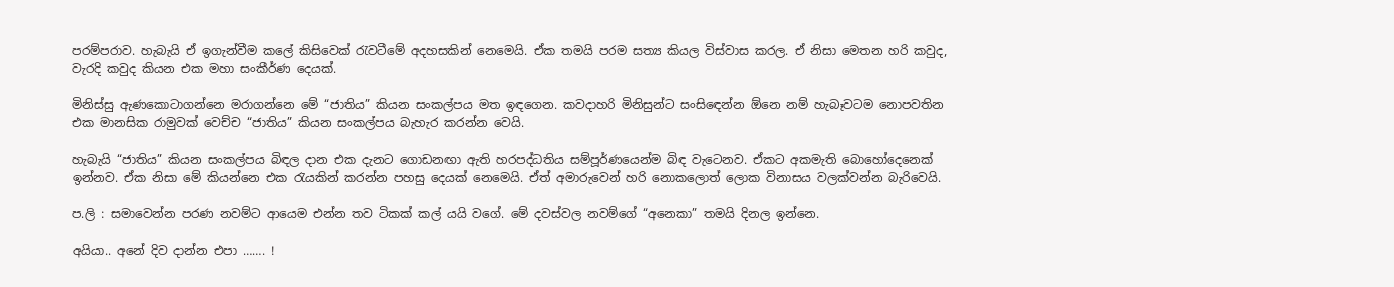පරම්පරාව. හැබැයි ඒ ඉගැන්වීම කලේ කිසිවෙක් ‍රැවටීමේ අදහසකින් නෙමෙයි. ඒක තමයි පරම සත්‍ය කියල විස්වාස කරල. ඒ නිසා මෙතන හරි කවුද, වැරදි කවුද කියන එක මහා සංකීර්ණ දෙයක්.

මිනිස්සු ඇණකොටාගන්නෙ මරාගන්නෙ මේ “ජාතිය” කියන සංකල්පය මත ඉඳගෙන. කවදාහරි මිනිසුන්ට සංසි‍ඳෙන්න ඕනෙ නම් හැබෑවටම නොපවතින එක මානසික රාමුවක් වෙච්ච “ජාතිය” කියන සංකල්පය බැහැර කරන්න වෙයි.

හැබැයි “ජාතිය” කියන සංකල්පය බිඳල දාන එක දැනට ගොඩනඟා ඇති හරපද්ධතිය සම්පූර්ණයෙන්ම බිඳ වැටෙනව. ඒකට අකමැති බොහෝදෙනෙක් ඉන්නව. ඒක නිසා මේ කියන්නෙ එක ‍රැයකින් කරන්න පහසු දෙයක් නෙමෙයි. ඒත් අමාරුවෙන් හරි නොකලොත් ලොක විනාසය වලක්වන්න බැරිවෙයි.

ප.ලි : සමාවෙන්න පරණ නවම්ට ආයෙම එන්න තව ටිකක් කල් යයි වගේ. මේ දවස්වල නවම්ගේ “අනෙකා” තමයි දිනල ඉන්නෙ.

අයියා.. අනේ දිව දාන්න එපා ……. !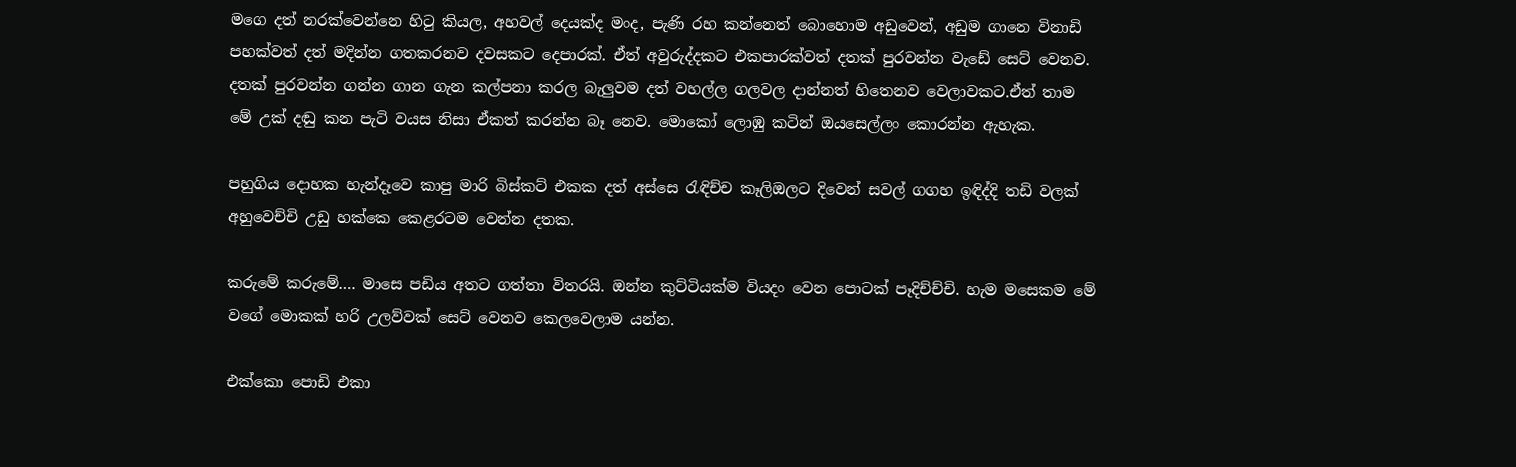මගෙ දත් නරක්වෙන්නෙ හි‍ටු කියල, අහවල් දෙයක්ද මංද, පැණි රහ කන්නෙත් බොහොම අඩුවෙන්, අඩුම ගානෙ විනාඩි පහක්වත් දත් මදින්න ගතකරනව දවසකට දෙපාරක්. ඒත් අවුරුද්දකට එකපාරක්වත් දතක් පුරවන්න වැඩේ සෙට් වෙනව. දතක් පුරවන්න ගන්න ගාන ගැන කල්පනා කරල බැලුවම දත් වහල්ල ගලවල දාන්නත් හිතෙනව වෙලාවකට.ඒත් තාම මේ උක් දඬු කන පැටි වයස නිසා ඒකත් කරන්න බෑ නෙව. මොකෝ ලොඹු කටින් ඔයසෙල්ලං කොරන්න ඇහැක.

පහුගිය දොහක හැන්දෑවෙ කාපු මාරි බිස්කට් එකක දත් අස්සෙ ‍රැඳිච්ච කෑලිඔලට දිවෙන් සවල් ගගහ ඉඳිද්දි තඩි වලක් අහුවෙච්චි උඩු හක්කෙ කෙළරටම වෙන්න දතක.

කරුමේ කරුමේ…. මාසෙ පඩිය අතට ගත්තා විතරයි. ඔන්න කුට්ටියක්ම වියදං වෙන පොටක් පෑදිච්ච්චි. හැම මසෙකම මේ වගේ මොකක් හරි උලව්වක් සෙට් වෙනව කෙලවෙලාම යන්න.

එක්කො පොඩි එකා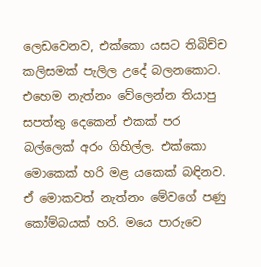ලෙඩවෙනව, එක්කො යසට තිබිච්ච කලිසමක් පැලිල උදේ බලනකොට. එහෙම නැත්නං වේලෙන්න තියාපු සපත්තු දෙකෙන් එකක් පර බල්ලෙක් අරං ගිහිල්ල. එක්කො මොකෙක් හරි මළ යකෙක් බඳිනව. ඒ මොකවත් නැත්නං මේවගේ පණු කෝම්බයක් හරි. මයෙ පාරුවෙ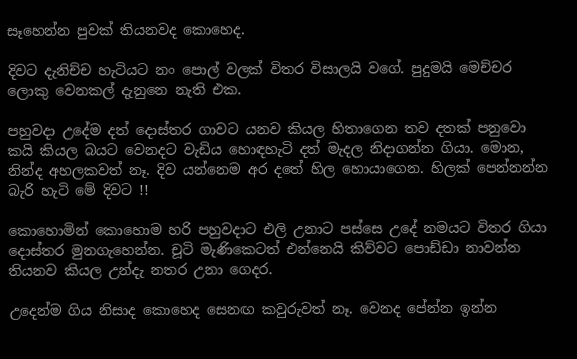සෑහෙන්න පුවක් තියනවද කොහෙද.

දිවට දැනිච්ච හැටියට නං පොල් වලක් විතර විසාලයි වගේ. පුදුමයි මෙච්චර ලොකු වෙනකල් දැනුනෙ නැති එක.

පහුවදා උදේම දත් දොස්තර ගාවට යනව කියල හිතාගෙන තව දතක් පනුවො කයි කියල බයට වෙනදට වැඩිය හොඳහැටි දත් මැදල නිදාගන්න ගියා. මොන, නින්ද අහලකවත් නෑ. දිව යන්නෙම අර දතේ හිල හොයාගෙන. හිලක් පෙන්නන්න බැරි හැටි මේ දිවට !!

කොහොමින් කොහොම හරි පහුවදාට එලි උනාට පස්සෙ උදේ නමයට විතර ගියා දොස්තර මුනගැහෙන්න. චූටි මැණිකෙටත් එන්නෙයි කිව්වට පොඩ්ඩා නාවන්න තියනව කියල උන්දැ නතර උනා ගෙදර.

උදෙන්ම ගිය නිසාද කොහෙද සෙනඟ කවුරුවත් නෑ. වෙනද පේන්න ඉන්න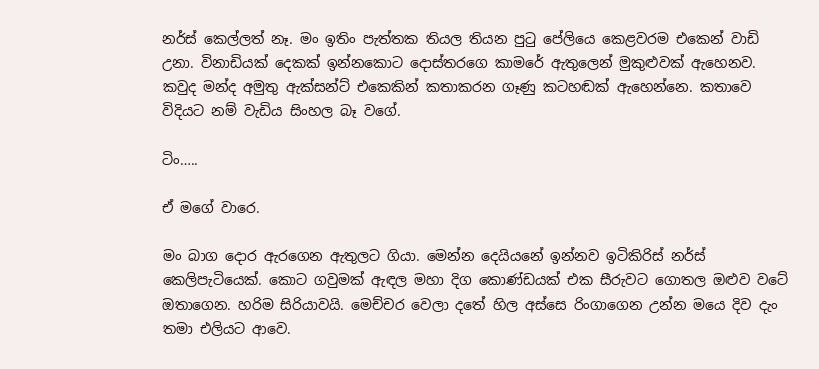නර්ස් කෙල්ලත් නෑ. මං ඉතිං පැත්තක තියල තියන පු‍ටු පේලියෙ කෙළවරම එකෙන් වාඩි උනා. විනාඩියක් දෙකක් ඉන්නකොට දොස්තරගෙ කාමරේ ඇතුලෙන් මුකුළුවක් ඇහෙනව. කවුද මන්ද අමුතු ඇක්සන්ට් එකෙකින් කතාකරන ගෑණු කටහඬක් ඇහෙන්නෙ. කතාවෙ විදියට නම් වැඩිය සිංහල බෑ වගේ.

ටිං…..

ඒ මගේ වාරෙ.

මං බාග දොර ඇරගෙන ඇතුලට ගියා. මෙන්න දෙයියනේ ඉන්නව ඉටිකිරිස් නර්ස් කෙලිපැටියෙක්. කොට ගවුමක් ඇඳල මහා දිග කොණ්ඩයක් එක සීරුවට ගොතල ඔළුව වටේ ඔතාගෙන. හරිම සිරියාවයි. මෙච්චර වෙලා දතේ හිල අස්සෙ රිංගාගෙන උන්න මයෙ දිව දැං තමා එලියට ආවෙ.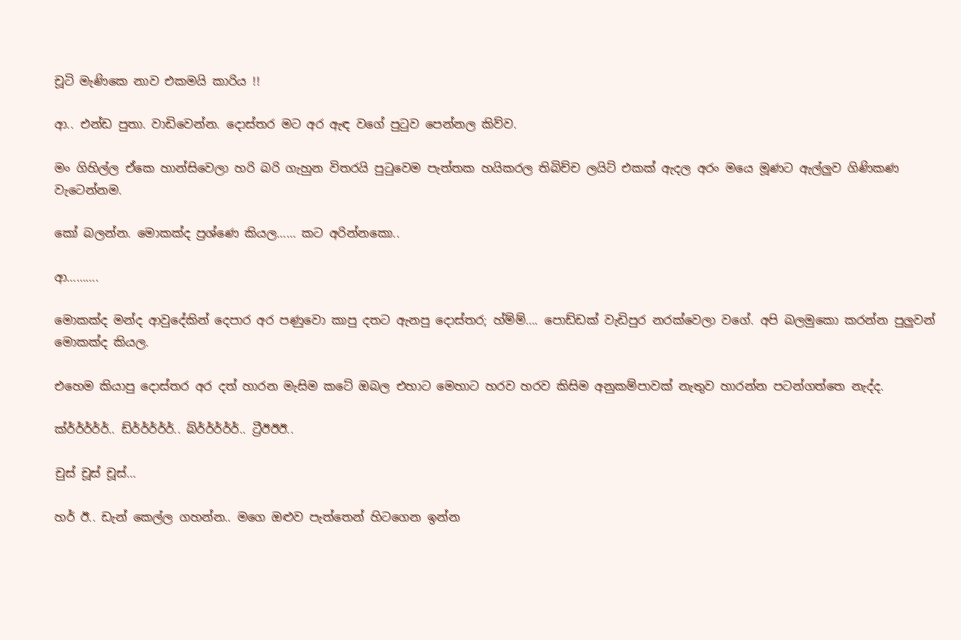චූටි මැණිකෙ නාව එකමයි කාරිය !!

ආ.. එන්ඩ පුතා. වාඩිවෙන්න. දොස්තර මට අර ඇඳ වගේ පු‍ටුව පෙන්නල කිව්ව.

මං ගිහිල්ල ඒකෙ හාන්සිවෙලා හරි බරි ගැහුන විතරයි පු‍ටුවෙම පැත්තක හයිකරල තිබිච්ච ලයිට් එකක් ඇදල අරං මයෙ මූණට ඇල්ලුව ගිණිකණ වැටෙන්නම.

කෝ බලන්න. මොකක්ද ප්‍රශ්ණෙ කියල…… කට අරින්නකො..

ආ……….

මොකක්ද මන්ද ආවුදේකින් දෙපාර අර පණුවො කාපු දතට ඇනපු දොස්තර; හ්ම්ම්…. පොඩ්ඩක් වැඩිපුර නරක්වෙලා වගේ. අපි බලමුකො කරන්න පුලුවන් මොකක්ද කියල.

එහෙම කියාපු දොස්තර අර දත් හාරන මැසිම කටේ ඔබල එහාට මෙහාට හරව හරව කිසිම අනුකම්පාවක් නැතුව හාරන්න පටන්ගත්තෙ නැද්ද.

ක්ර්ර්ර්ර්ර්.. ඩ්ර්ර්ර්ර්ර්.. බ්ර්ර්ර්ර්ර්.. ට්‍රීඊඊඊ..

චුස් චූස් චූස්…

හර් ඊ.. ඩැන් කෙල්ල ගහන්න.. මගෙ ඔළුව පැත්තෙන් හිටගෙන ඉන්න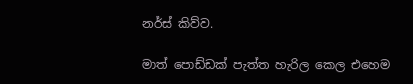නර්ස් කිව්ව.

මාත් පොඩ්ඩක් පැත්ත හැරිල කෙල එහෙම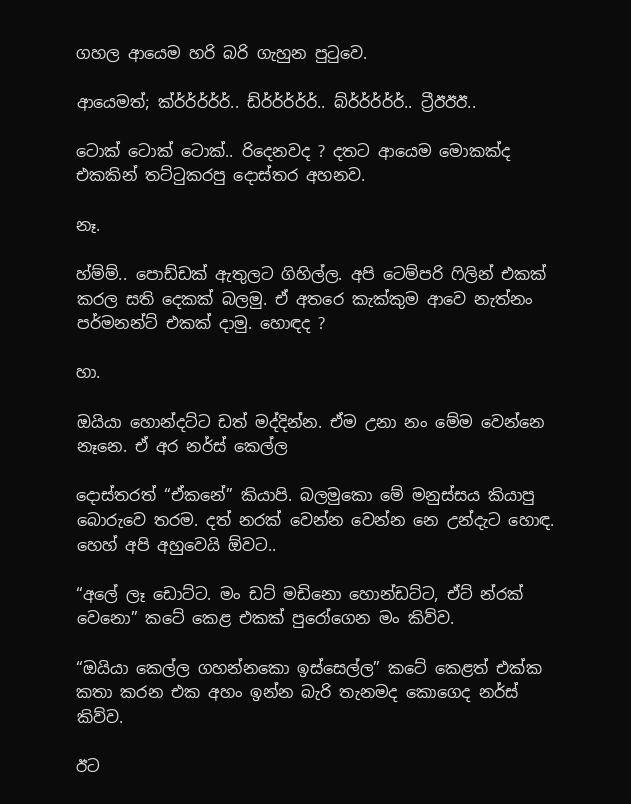ගහල ආයෙම හරි බරි ගැහුන පු‍ටුවෙ.

ආයෙමත්; ක්ර්ර්ර්ර්ර්.. ඩ්ර්ර්ර්ර්ර්.. බ්ර්ර්ර්ර්ර්.. ට්‍රීඊඊඊ..

ටොක් ටොක් ටොක්.. රිදෙනවද ? දතට ආයෙම මොකක්ද එකකින් තට්‍ටුකරපු දොස්තර අහනව.

නෑ.

හ්ම්ම්.. පොඩ්ඩක් ඇතුලට ගිහිල්ල. අපි ටෙම්පරි ‍ෆිලින් එකක් කරල සති දෙකක් බලමු. ඒ අතරෙ කැක්කුම ආවෙ නැත්නං පර්මනන්ට් එකක් දාමු. හොඳද ?

හා.

ඔයියා හොන්දට්ට ඩත් මද්දින්න. ඒම උනා නං මේම වෙන්නෙ නෑනෙ. ඒ අර නර්ස් කෙල්ල

දොස්තරත් “ඒකනේ” කියාපි. බලමුකො මේ මනුස්සය කියාපු බොරුවෙ තරම. දත් නරක් වෙන්න වෙන්න නෙ උන්දැට හොඳ. හෙහ් අපි අහුවෙයි ඕවට..

“අලේ ලෑ ඩොට්ට. මං ඩට් මඩිනො හොන්ඩට්ට, ඒට් න්රක් වෙනො” කටේ කෙළ එකක් පුරෝගෙන මං කිව්ව.

“ඔයියා කෙල්ල ගහන්නකො ඉස්සෙල්ල” කටේ කෙළත් එක්ක කතා කරන එක අහං ඉන්න බැරි තැනමද කොගෙද නර්ස් කිව්ව.

ඊට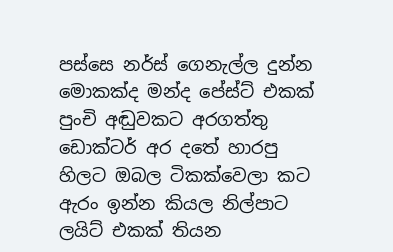පස්සෙ නර්ස් ගෙනැල්ල දුන්න මොකක්ද මන්ද පේස්ට් එකක් පුංචි අඬුවකට අරගත්තු ඩොක්ටර් අර දතේ හාරපු හිලට ඔබල ටිකක්වෙලා කට ඇරං ඉන්න කියල නිල්පාට ලයිට් එකක් තියන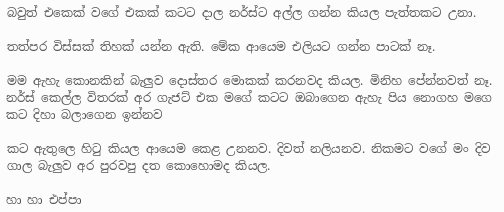බවුත් එකෙක් වගේ එකක් කටට දාල නර්ස්ට අල්ල ගන්න කියල පැත්තකට උනා.

තත්පර විස්සක් තිහක් යන්න ඇති. මේක ආයෙම එලියට ගන්න පාටක් නෑ.

මම ඇහැ කොනකින් බැලුව දොස්තර මොකක් කරනවද කියල. මිනිහ පේන්නවත් නෑ. නර්ස් කෙල්ල විතරක් අර ගැජට් එක මගේ කටට ඔබාගෙන ඇහැ පිය නොගහ මගෙ කට දිහා බලාගෙන ඉන්නව

කට ඇතුලෙ හි‍ටු කියල ආයෙම කෙළ උනනව. දිවත් නලියනව. නිකමට වගේ මං දිව ගාල බැලුව අර පුරවපු දත කොහොමද කියල.

හා හා එප්පා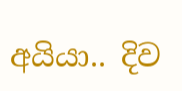අයියා.. දිව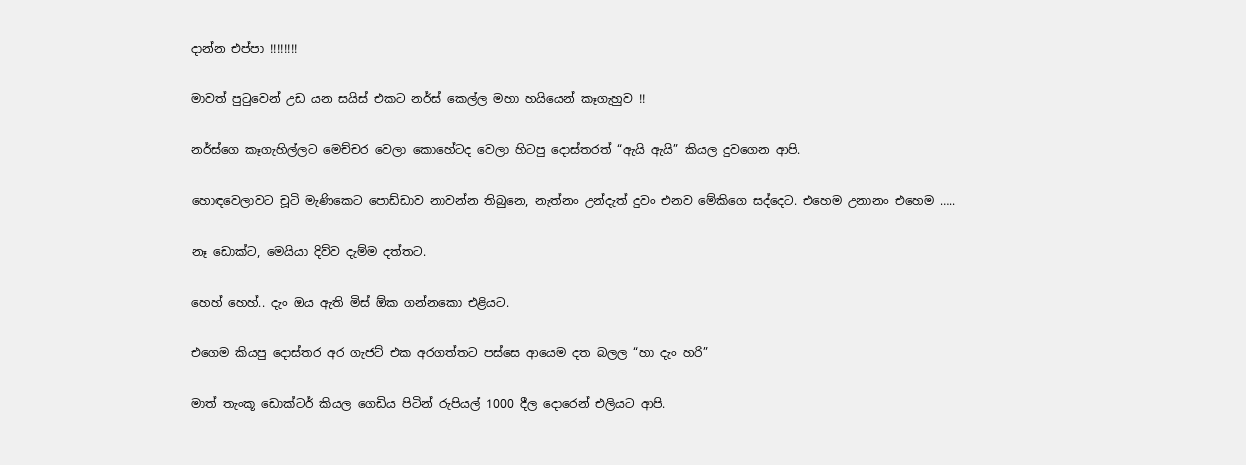දාන්න එප්පා !!!!!!!!

මාවත් පු‍ටුවෙන් උඩ යන සයිස් එකට නර්ස් කෙල්ල මහා හයියෙන් කෑගැහුව !!

නර්ස්ගෙ කෑගැහිල්ලට මෙච්චර වෙලා කොහේටද වෙලා හිටපු දොස්තරත් “ඇයි ඇයි” කියල දුවගෙන ආපි.

හොඳවෙලාවට චූටි මැණිකෙට පොඩ්ඩාව නාවන්න තිබුනෙ, නැත්නං උන්දැත් දුවං එනව මේකිගෙ සද්දෙට. එහෙම උනානං එහෙම …..

නෑ ඩොක්ට, මෙයියා දිව්ව දැම්ම දත්තට.

හෙහ් හෙහ්.. දැං ඔය ඇති මිස් ඕක ගන්නකො එළියට.

එගෙම කියපු දොස්තර අර ගැජට් එක අරගත්තට පස්සෙ ආයෙම දත බලල “හා දැං හරි”

මාත් තැංකූ ඩොක්ටර් කියල ගෙඩිය පිටින් රුපියල් 1000 දීල දොරෙන් එලියට ආපි.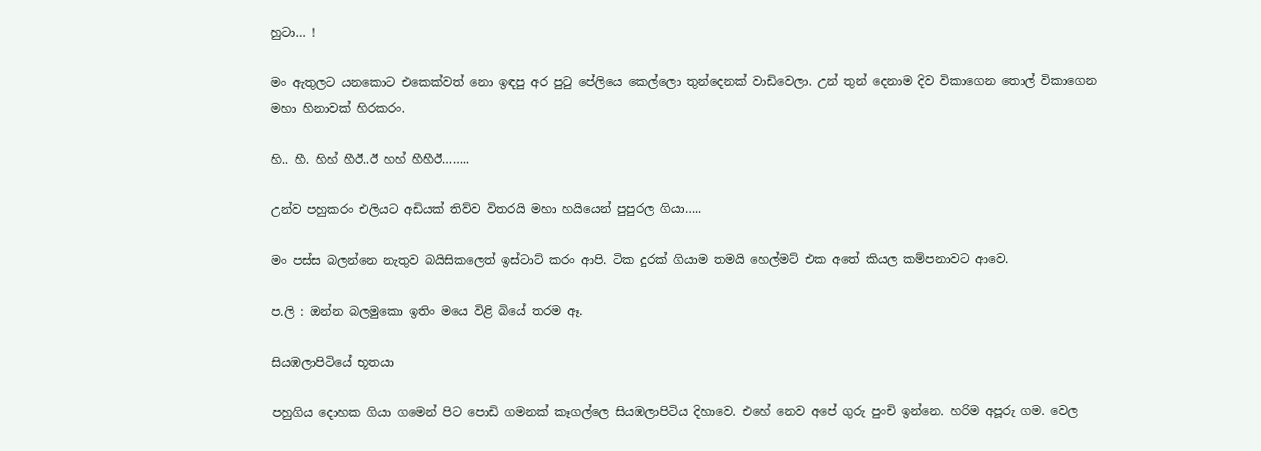හුටා… !

මං ඇතුලට යනකොට එකෙක්වත් නො ඉඳපු අර පු‍ටු පේලියෙ කෙල්ලො තුන්දෙනක් වාඩිවෙලා. උන් තුන් දෙනාම දිව විකාගෙන තොල් විකාගෙන මහා හිනාවක් හිරකරං.

හි.. හී. හිහ් හීඊ..ඊ හහ් හීහීඊ……..

උන්ව පහුකරං එලියට අඩියක් තිව්ව විතරයි මහා හයියෙන් පුපුරල ගියා…..

මං පස්ස බලන්නෙ නැතුව බයිසිකලෙත් ඉස්ටාට් කරං ආපි. ටික දුරක් ගියාම තමයි හෙල්මට් එක අතේ කියල කම්පනාවට ආවෙ.

ප.ලි : ඔන්න බලමුකො ඉතිං මයෙ විළි බියේ තරම ඈ.

සියඹලාපිටියේ භූතයා

පහුගිය දොහක ගියා ගමෙන් පිට පොඩි ගමනක් කෑගල්ලෙ සියඹලාපිටිය දිහාවෙ. එහේ නෙව අපේ ගුරු පුංචි ඉන්නෙ. හරිම අපූරු ගම. වෙල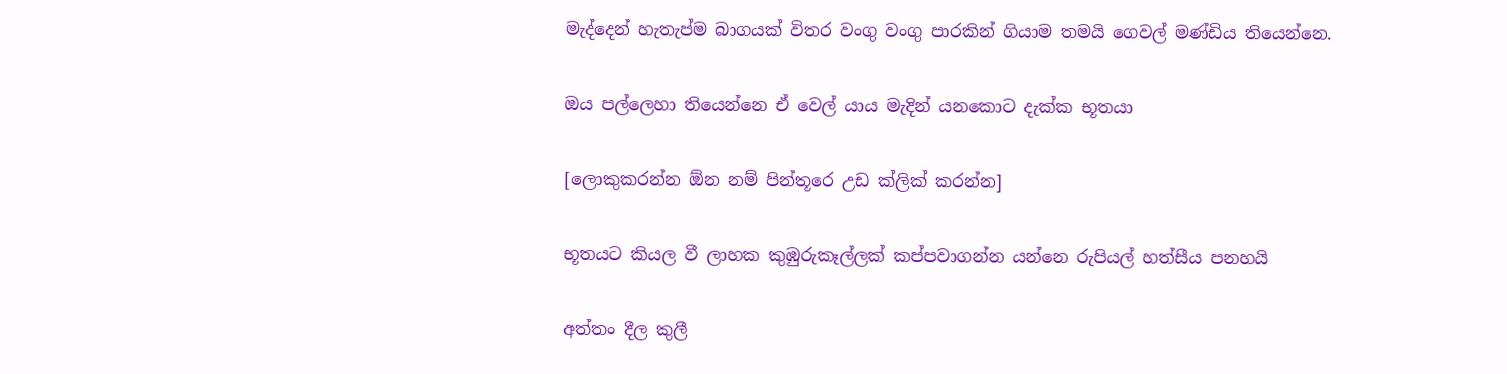මැද්දෙන් හැතැප්ම බාගයක් විතර වංගු වංගු පාරකින් ගියාම තමයි ගෙවල් මණ්ඩිය තියෙන්නෙ.

ඔය පල්ලෙහා තියෙන්නෙ ඒ වෙල් යාය මැදින් යනකොට දැක්ක භූතයා

[ලොකුකරන්න ඕන නම් පින්තූරෙ උඩ ක්ලික් කරන්න]

භූතයට කියල වී ලාහක කුඹුරුකෑල්ලක් කප්පවාගන්න යන්නෙ රුපියල් හත්සීය පනහයි

අත්තං දීල කුලී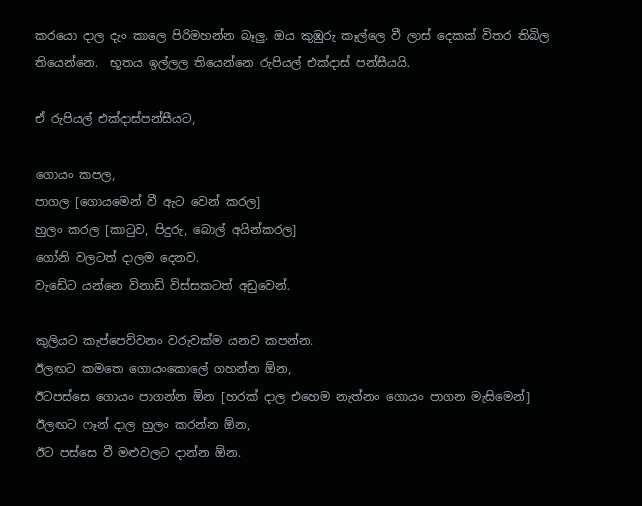කරයො දාල දැං කාලෙ පිරිමහන්න බෑලු. ඔය කුඹුරු කෑල්ලෙ වී ලාස් දෙකක් විතර තිබිල තියෙන්නෙ.  භූතය ඉල්ලල තියෙන්නෙ රුපියල් එක්දාස් පන්සීයයි.

ඒ රුපියල් එක්දාස්පන්සීයට,

ගොයං කපල,
පාගල [ගොයමෙන් වී ඇට වෙන් කරල]
හුලං කරල [කා‍ටුව, පිදුරු, බොල් අයින්කරල]
ගෝනි වලටත් දාලම දෙනව.
වැඩේට යන්නෙ විනාඩි විස්සකටත් අඩුවෙන්.

කුලියට කැප්පෙව්වනං වරුවක්ම යනව කපන්න.
ඊලඟට කමතෙ ගොයංකොලේ ගහන්න ඕන,
ඊටපස්සෙ ගොයං පාගන්න ඕන [හරක් දාල එහෙම නැත්නං ගොයං පාගන මැසිමෙන්]
ඊලඟට ෆෑන් දාල හුලං කරන්න ඕන,
ඊට පස්සෙ වී මළුවලට දාන්න ඕන.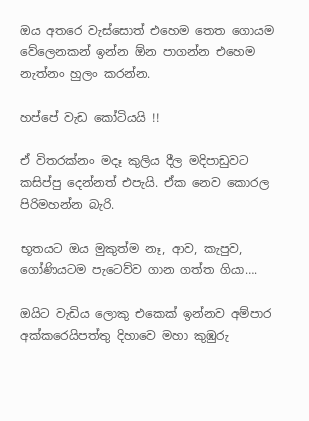ඔය අතරෙ වැස්සොත් එහෙම තෙත ගොයම වේලෙනකන් ඉන්න ඕන පාගන්න එහෙම නැත්නං හුලං කරන්න.

හප්පේ වැඩ කෝටියයි !!

ඒ විතරක්නං මදෑ කුලිය දීල මදිපාඩුවට කසිප්පු දෙන්නත් එපැයි. ඒක නෙව කොරල පිරිමහන්න බැරි.

භූතයට ඔය මුකුත්ම නෑ, ආව, කැපුව, ගෝණියටම පැටෙව්ව ගාන ගත්ත ගියා….

ඔයිට වැඩිය ලොකු එකෙක් ඉන්නව අම්පාර අක්කරෙයිපත්තු දිහාවෙ මහා කුඹුරු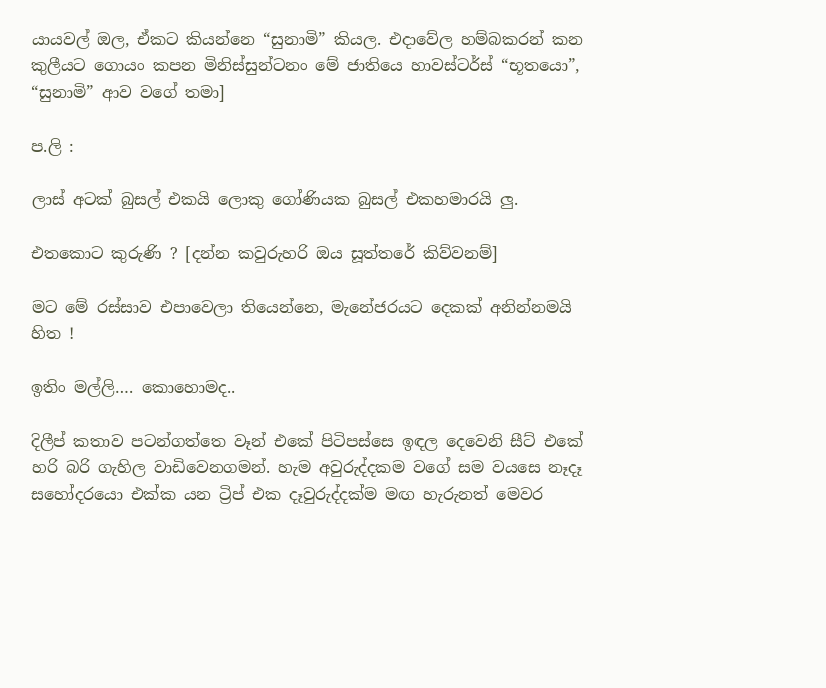යායවල් ඔල, ඒකට කියන්නෙ “සුනාමි” කියල. එදාවේල හම්බකරන් කන කුලීයට ගොයං කපන මිනිස්සුන්ටනං මේ ජාතියෙ හාවස්ටර්ස් “භූතයො”, “සුනාමි” ආව වගේ තමා]

ප.ලි :

ලාස් අටක් බුසල් එකයි ලොකු ගෝණියක බුසල් එකහමාරයි ලු.

එතකොට කුරුණි ? [දන්න කවුරුහරි ඔය සූත්තරේ කිව්වනම්]

මට මේ රස්සාව එපාවෙලා තියෙන්නෙ, මැනේජරයට දෙකක් අනින්නමයි හිත !

ඉතිං මල්ලි…. කොහොමද..

දිලීප් කතාව පටන්ගත්තෙ වෑන් එකේ පිටිපස්සෙ ඉඳල දෙවෙනි සීට් එකේ හරි බරි ගැහිල වාඩිවෙනගමන්. හැම අවුරුද්දකම වගේ සම වයසෙ නෑදෑ සහෝදරයො එක්ක යන ට්‍රිප් එක දෑවුරුද්දක්ම මඟ හැරුනත් මෙවර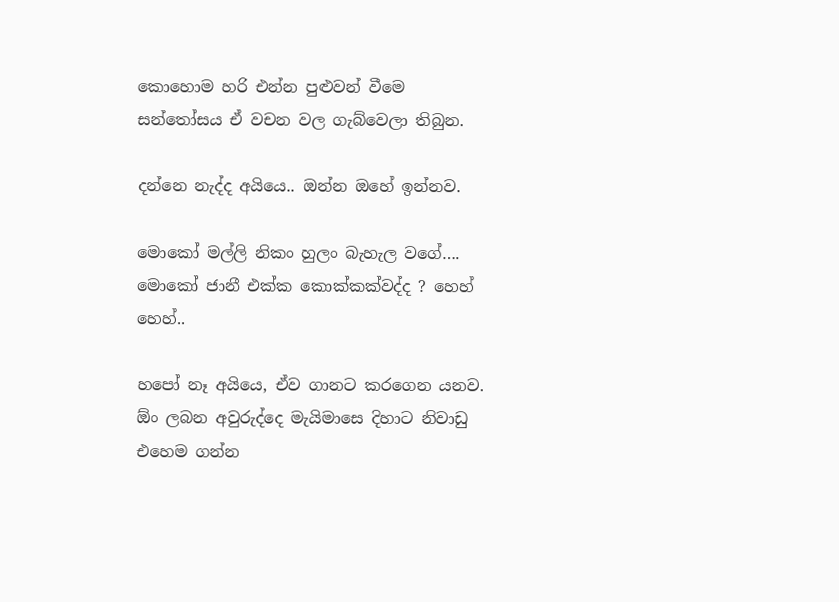කොහොම හරි එන්න පුළුවන් වීමෙ සන්තෝසය ඒ වචන වල ගැබ්වෙලා තිබුන.

දන්නෙ නැද්ද අයියෙ.. ඔන්න ඔහේ ඉන්නව.

මොකෝ මල්ලි නිකං හුලං බැහැල වගේ…. මොකෝ ජානී එක්ක කොක්කක්වද්ද ? හෙහ් හෙහ්..

හපෝ නෑ අයියෙ, ඒව ගානට කරගෙන යනව. ඕං ලබන අවුරුද්දෙ මැයිමාසෙ දිහාට නිවාඩු එහෙම ගන්න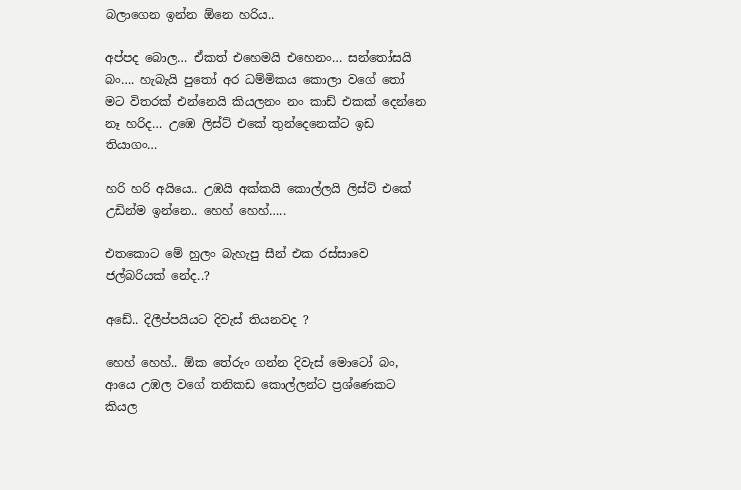බලාගෙන ඉන්න ඕනෙ හරිය..

අප්පද බොල… ඒකත් එහෙමයි එහෙනං… සන්තෝසයි බං…. හැබැයි පු‍තෝ අර ධම්මිකය කොලා වගේ ‍තෝ මට විතරක් එන්නෙයි කියලනං නං කාඩ් එකක් දෙන්නෙ නෑ හරිද… උඹෙ ලිස්ට් එකේ තුන්දෙනෙක්ට ඉඩ තියාගං…

හරි හරි අයියෙ.. උඹයි අක්කයි කොල්ලයි ලිස්ට් එකේ උඩින්ම ඉන්නෙ.. හෙහ් හෙහ්…..

එතකොට මේ හුලං බැහැපු සීන් එක රස්සාවෙ ජල්බරියක් නේද..?

අඩේ.. දිලීප්පයියට දිවැස් තියනවද ?

හෙහ් හෙහ්.. ඕක තේරුං ගන්න දිවැස් මොටෝ බං, ආයෙ උඹල වගේ තනිකඩ කොල්ලන්ට ප්‍රශ්ණෙකට කියල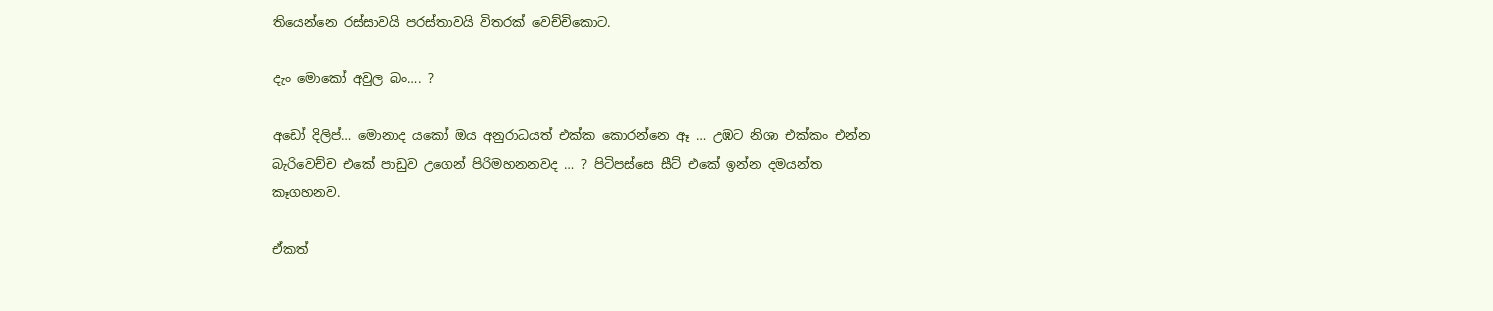තියෙන්නෙ රස්සාවයි පරස්තාවයි විතරක් වෙච්චිකොට.

දැං මොකෝ අවුල බං…. ?

අඩෝ දිලිප්… මොනාද යකෝ ඔය අනුරාධයත් එක්ක කොරන්නෙ ඈ … උඹට නිශා එක්කං එන්න බැරිවෙච්ච එකේ පාඩුව උගෙන් පිරිමහනනවද … ? පිටිපස්සෙ සීට් එකේ ඉන්න දමයන්ත කෑගහනව.

ඒකත්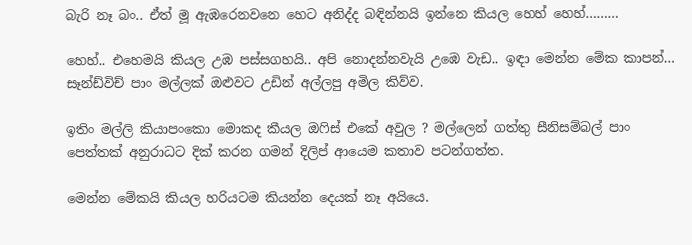බැරි නෑ බං.. ඒත් මූ ඇඹරෙනවනෙ හෙට අනිද්ද බඳින්නයි ඉන්නෙ කියල හෙහ් හෙහ්………

හෙහ්.. එහෙමයි කියල උඹ පස්සගහයි.. අපි නොදන්නවැයි උඹෙ වැඩ.. ඉඳා මෙන්න මේක කාපන්… සෑන්ඩ්විච් පාං මල්ලක් ඔළුවට උඩින් අල්ලපු අමිල කිව්ව.

ඉතිං මල්ලි කියාපංකො මොකද කීයල ඔ‍ෆිස් එකේ අවුල ? මල්ලෙන් ගත්තු සීනිසම්බල් පාං පෙත්තක් අනුරාධට දික් කරන ගමන් දිලිප් ආයෙම කතාව පටන්ගත්ත.

මෙන්න මේකයි කියල හරියටම කියන්න දෙයක් නෑ අයියෙ.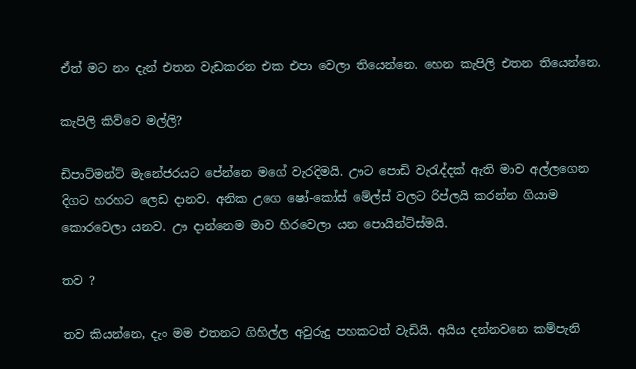ඒත් මට නං දැන් එතන වැඩකරන එක එපා වෙලා තියෙන්නෙ. හෙන කැපිලි එතන තියෙන්නෙ.

කැපිලි කිව්වෙ මල්ලි?

ඩිපාට්මන්ට් මැනේජරයට පේන්නෙ මගේ වැරදිමයි. ඌට පොඩි වැ‍රැද්දක් ඇති මාව අල්ලගෙන දිගට හරහට ලෙඩ දානව. අනික උගෙ ෂෝ-කෝස් මේල්ස් වලට රිප්ලයි කරන්න ගියාම කොරවෙලා යනව. ඌ දාන්නෙම මාව හිරවෙලා යන පොයින්ට්ස්මයි.

තව ?

තව කියන්නෙ, දැං මම එතනට ගිහිල්ල අවුරුදු පහකටත් වැඩියි. අයිය දන්නවනෙ කම්පැනි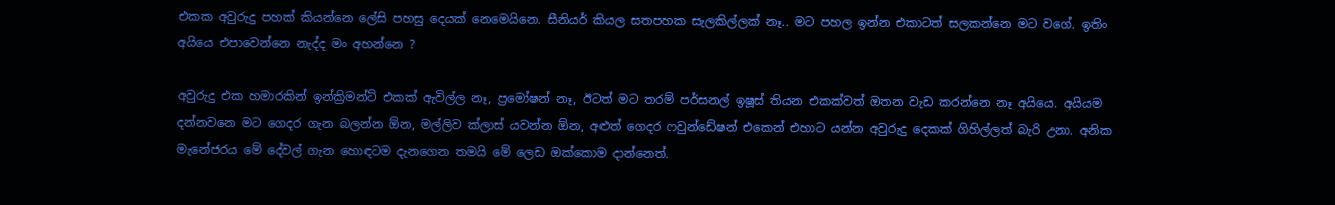එකක අවුරුදු පහක් කියන්නෙ ලේසි පහසු දෙයක් නෙමෙයිනෙ. සීනියර් කියල සතපහක සැලකිල්ලක් නෑ.. මට පහල ඉන්න එකාටත් සලකන්නෙ මට වගේ. ඉතිං අයියෙ එපාවෙන්නෙ නැද්ද මං අහන්නෙ ?

අවුරුදු එක හමාරකින් ඉන්ක්‍රිමන්ට් එකක් ඇවිල්ල නෑ, ප්‍රමෝෂන් නෑ, ඊටත් මට තරම් පර්සනල් ඉෂූස් තියන එකක්වත් ඔතන වැඩ කරන්නෙ නෑ අයියෙ. අයියම දන්නවනෙ මට ගෙදර ගැන බලන්න ඕන, මල්ලිව ක්ලාස් යවන්න ඕන, අළුත් ගෙදර ෆවුන්ඩේෂන් එකෙන් එහාට යන්න අවුරුදු දෙකක් ගිහිල්ලත් බැරි උනා. අනික මැනේජරය මේ දේවල් ගැන හොඳටම දැනගෙන තමයි මේ ලෙඩ ඔක්කොම දාන්නෙත්.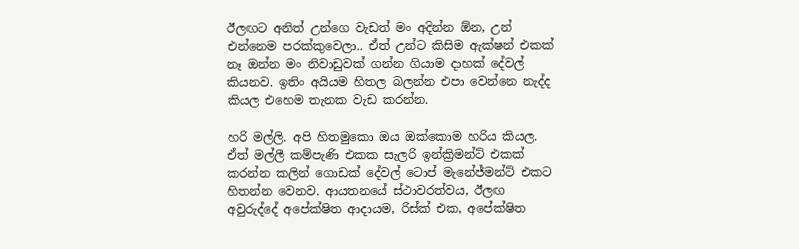ඊලඟට අනිත් උන්ගෙ වැඩත් මං අදින්න ඕන, උන් එන්නෙම පරක්කුවෙලා.. ඒත් උන්ට කිසිම ඇක්ෂන් එකක් නෑ ඔන්න මං නිවාඩුවක් ගන්න ගියාම දාහක් දේවල් කියනව. ඉතිං අයියම හිතල බලන්න එපා වෙන්නෙ නැද්ද කියල එහෙම තැනක වැඩ කරන්න.

හරි මල්ලි. අපි හිතමුකො ඔය ඔක්කොම හරිය කියල. ඒත් මල්ලී කම්පැණි එකක සැලරි ඉන්ක්‍රිමන්ට් එකක් කරන්න කලින් ගොඩක් දේවල් ටොප් මැනේජ්මන්ට් එකට හිතන්න වෙනව. ආයතනයේ ස්ථාවරත්වය, ඊලඟ අවුරුද්දේ අපේක්ෂිත ආදායම, රිස්ක් එක, අපේක්ෂිත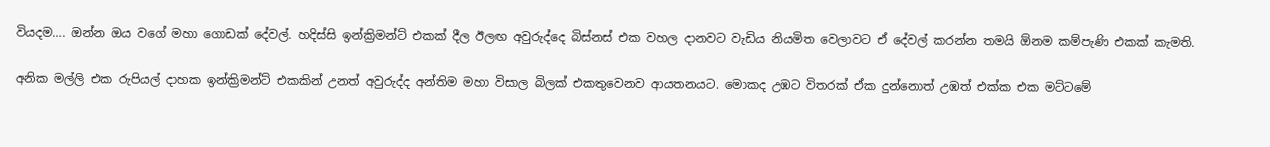වියදම…. ඔන්න ඔය වගේ මහා ගොඩක් දේවල්. හදිස්සි ඉන්ක්‍රිමන්ට් එකක් දීල ඊලඟ අවුරුද්දෙ බිස්නස් එක වහල දානවට වැඩිය නියමිත වෙලාවට ඒ දේවල් කරන්න තමයි ඕනම කම්පැණි එකක් කැමති.

අනික මල්ලි එක රුපියල් දාහක ඉන්ක්‍රිමන්ට් එකකින් උනත් අවුරුද්ද අන්තිම මහා විසාල බිලක් එකතුවෙනව ආයතනයට. මොකද උඹට විතරක් ඒක දුන්නොත් උඹත් එක්ක එක මට්ටමේ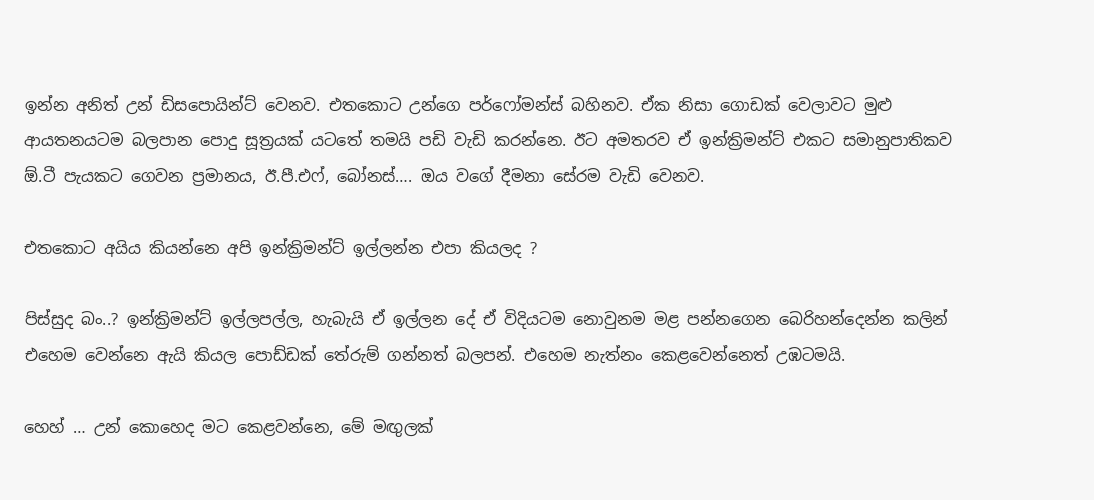ඉන්න අනිත් උන් ඩිසපොයින්ට් වෙනව. එතකොට උන්ගෙ පර්ෆෝමන්ස් බහිනව. ඒක නිසා ගොඩක් වෙලාවට මුළු ආයතනයටම බලපාන පොදු සූත්‍රයක් යටතේ තමයි පඩි වැඩි කරන්නෙ. ඊට අමතරව ඒ ඉන්ක්‍රිමන්ට් එකට සමානුපාතිකව ඕ.ටී පැයකට ගෙවන ප්‍රමානය, ඊ.පී.එෆ්, බෝනස්…. ඔය වගේ දීමනා සේරම වැඩි වෙනව.

එතකොට අයිය කියන්නෙ අපි ඉන්ක්‍රිමන්ට් ඉල්ලන්න එපා කියලද ?

පිස්සුද බං..? ඉන්ක්‍රිමන්ට් ඉල්ලපල්ල, හැබැයි ඒ ඉල්ලන දේ ඒ විදියටම නොවුනම මළ පන්නගෙන බෙරිහන්දෙන්න කලින් එහෙම වෙන්නෙ ඇයි කියල පොඩ්ඩක් තේරුම් ගන්නත් බලපන්. එහෙම නැත්නං කෙළවෙන්නෙත් උඹටමයි.

හෙහ් … උන් කොහෙද මට කෙළවන්නෙ, මේ මඟුලක්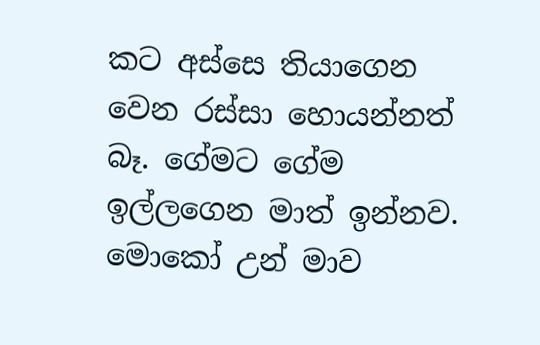කට අස්සෙ තියාගෙන වෙන රස්සා හොයන්නත් බෑ. ගේමට ගේම ඉල්ලගෙන මාත් ඉන්නව. මොකෝ උන් මාව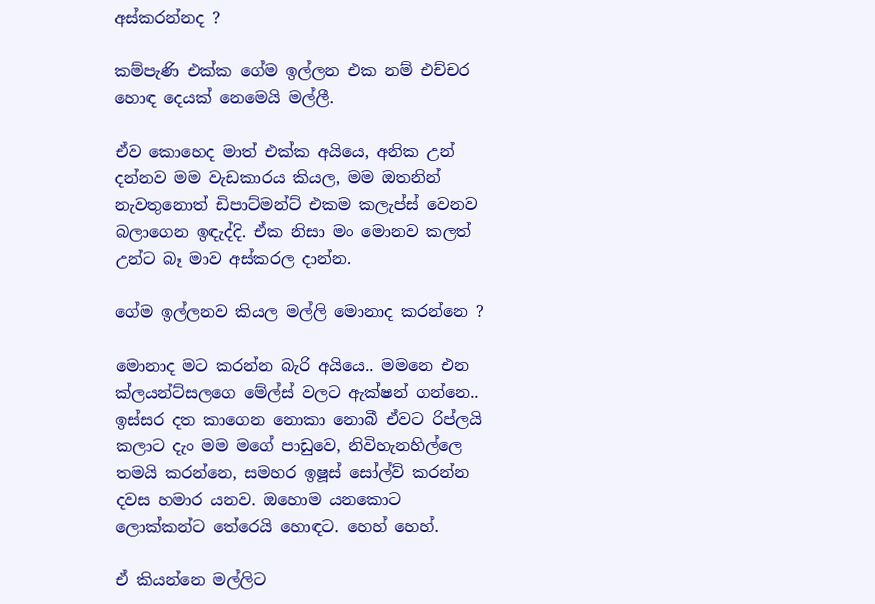අස්කරන්නද ?

කම්පැණි එක්ක ගේම ඉල්ලන එක නම් එච්චර හොඳ දෙයක් නෙමෙයි මල්ලී.

ඒව කොහෙද මාත් එක්ක අයියෙ, අනික උන් දන්නව මම වැඩකාරය කියල, මම ඔතනින් නැවතුනොත් ඩිපාට්මන්ට් එකම කලැප්ස් වෙනව බලාගෙන ඉඳැද්දි. ඒක නිසා මං මොනව කලත් උන්ට බෑ මාව අස්කරල දාන්න.

ගේම ඉල්ලනව කියල මල්ලි මොනාද කරන්නෙ ?

මොනාද මට කරන්න බැරි අයියෙ.. මමනෙ එන ක්ලයන්ට්සලගෙ මේල්ස් වලට ඇක්ෂන් ගන්නෙ.. ඉස්සර දත කාගෙන නොකා නොබී ඒවට රිප්ලයි කලාට දැං මම මගේ පාඩුවෙ, නිවිහැනහිල්ලෙ තමයි කරන්නෙ, සමහර ඉෂූස් සෝල්ව් කරන්න දවස හමාර යනව. ඔහොම යනකොට ලොක්කන්ට තේරෙයි හොඳට. හෙහ් හෙහ්.

ඒ කියන්නෙ මල්ලිට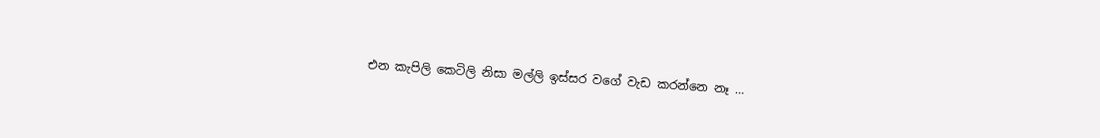එන කැපිලි කෙටිලි නිසා මල්ලි ඉස්සර වගේ වැඩ කරන්නෙ නෑ …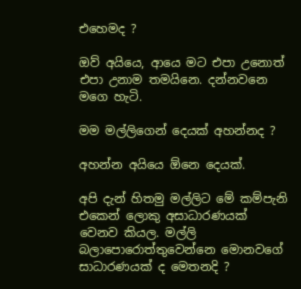එහෙමද ?

ඔව් අයියෙ, ආයෙ මට එපා උනොත් එපා උනාම තමයිනෙ. දන්නවනෙ මගෙ හැටි.

මම මල්ලිගෙන් දෙයක් අහන්නද ?

අහන්න අයියෙ ඕනෙ දෙයක්.

අපි දැන් හිතමු මල්ලිට මේ කම්පැනි එකෙන් ලොකු අසාධාරණයක් වෙනව කියල. මල්ලි බලාපොරොත්තුවෙන්නෙ මොනවගේ සාධාරණයක් ද මෙතනදි ?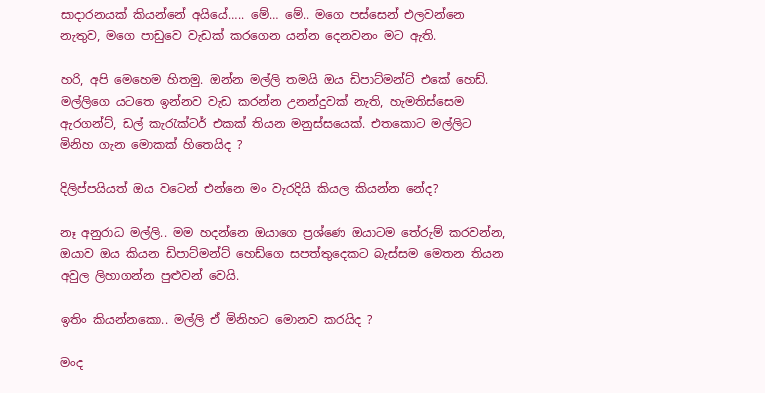සාදාරනයක් කියන්නේ අයියේ….. මේ… මේ.. මගෙ පස්සෙන් එලවන්නෙ නැතුව, මගෙ පාඩුවෙ වැඩක් කරගෙන යන්න දෙනවනං මට ඇති.

හරි, අපි මෙහෙම හිතමු. ඔන්න මල්ලි තමයි ඔය ඩිපාට්මන්ට් එකේ හෙඩ්. මල්ලිගෙ යටතෙ ඉන්නව වැඩ කරන්න උනන්දුවක් නැති, හැමතිස්සෙම ඇරගන්ට්, ඩල් කැ‍රැක්ටර් එකක් තියන මනුස්සයෙක්. එතකොට මල්ලිට මිනිහ ගැන මොකක් හිතෙයිද ?

දිලිප්පයියත් ඔය වටෙන් එන්නෙ මං වැරදියි කියල කියන්න නේද?

නෑ අනුරාධ මල්ලි.. මම හදන්නෙ ඔයාගෙ ප්‍රශ්ණෙ ඔයාටම තේරුම් කරවන්න, ඔයාව ඔය කියන ඩිපාට්මන්ට් හෙඩ්ගෙ සපත්තුදෙකට බැස්සම මෙතන තියන අවුල ලිහාගන්න පුළුවන් වෙයි.

ඉතිං කියන්නකො.. මල්ලි ඒ මිනිහට මොනව කරයිද ?

මංද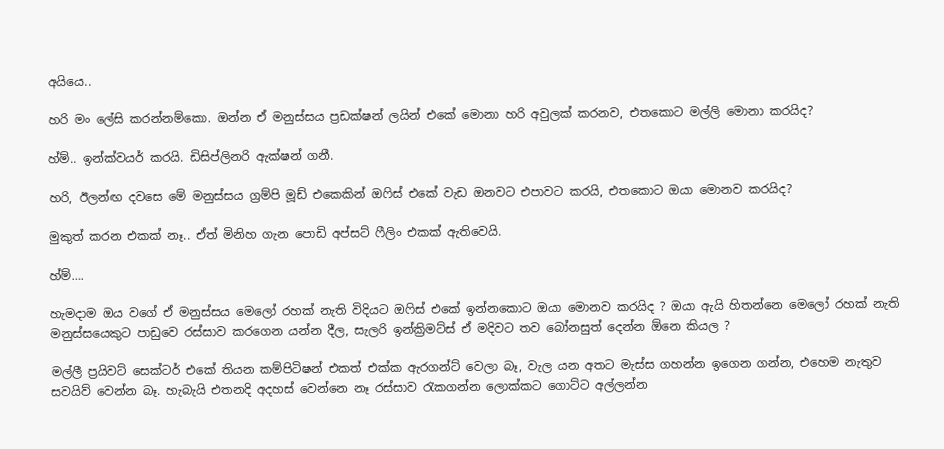අයියෙ..

හරි මං ලේසි කරන්නම්කො. ඔන්න ඒ මනුස්සය ප්‍රඩක්ෂන් ලයින් එකේ මොනා හරි අවුලක් කරනව, එතකොට මල්ලි මොනා කරයිද?

හ්ම්.. ඉන්ක්වයර් කරයි. ඩිසිප්ලිනරි ඇක්ෂන් ගනී.

හරි, ඊලන්ඟ දවසෙ මේ මනුස්සය ග්‍රම්පි මූඩ් එකෙකින් ඔ‍ෆිස් එකේ වැඩ ඔනවට එපාවට කරයි, එතකොට ඔයා මොනව කරයිද?

මුකුත් කරන එකක් නෑ.. ඒත් මිනිහ ගැන පොඩි අප්සට් ෆීලිං එකක් ඇතිවෙයි.

හ්ම්….

හැමදාම ඔය වගේ ඒ මනුස්සය මෙලෝ රහක් නැති විදියට ඔ‍ෆිස් එකේ ඉන්නකොට ඔයා මොනව කරයිද ? ඔයා ඇයි හිතන්නෙ මෙලෝ රහක් නැති මනුස්සයෙකුට පාඩුවෙ රස්සාව කරගෙන යන්න දීල, සැලරි ඉන්ක්‍රිමට්ස් ඒ මදිවට තව බෝනසුත් දෙන්න ඕනෙ කියල ?

මල්ලී ප්‍රයිවට් සෙක්ටර් එකේ තියන කම්පිටිෂන් එකත් එක්ක ඇරගන්ට් වෙලා බෑ, වැල යන අතට මැස්ස ගහන්න ඉගෙන ගන්න, එහෙම නැතුව සවයිව් වෙන්න බෑ. හැබැයි එතනදි අදහස් වෙන්නෙ නෑ රස්සාව ‍රැකගන්න ලොක්කට ගොට්ට අල්ලන්න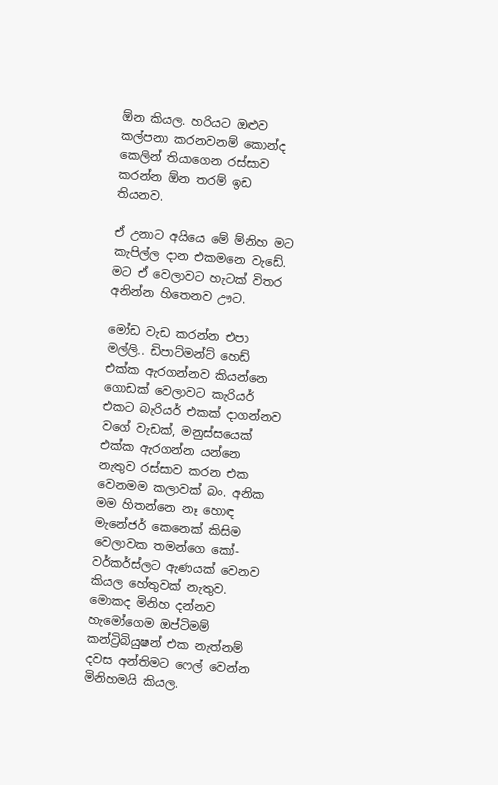ඕන කියල. හරියට ඔළුව කල්පනා කරනවනම් කොන්ද කෙලින් තියාගෙන රස්සාව කරන්න ඕන තරම් ඉඩ තියනව.

ඒ උනාට අයියෙ මේ ම්නිහ මට කැපිල්ල දාන එකමනෙ වැඩේ. මට ඒ වෙලාවට හැටක් විතර අනින්න හිතෙනව ඌට.

මෝඩ වැඩ කරන්න එපා මල්ලි.. ඩිපාට්මන්ට් හෙඩ් එක්ක ඇරගන්නව කියන්නෙ ගොඩක් වෙලාවට කැරියර් එකට බැරියර් එකක් දාගන්නව වගේ වැඩක්, මනුස්සයෙක් එක්ක ඇරගන්න යන්නෙ නැතුව රස්සාව කරන එක වෙනමම කලාවක් බං. අනික මම හිතන්නෙ නෑ හොඳ මැනේජර් කෙනෙක් කිසිම වෙලාවක තමන්ගෙ කෝ-වර්කර්ස්ලට ඇණයක් වෙනව කියල හේතුවක් නැතුව. මොකද මිනිහ දන්නව හැමෝගෙම ඔප්ටිමම් කන්ට්‍රිබියුෂන් එක නැත්නම් දවස අන්තිමට ෆෙල් වෙන්න මිනිහමයි කියල.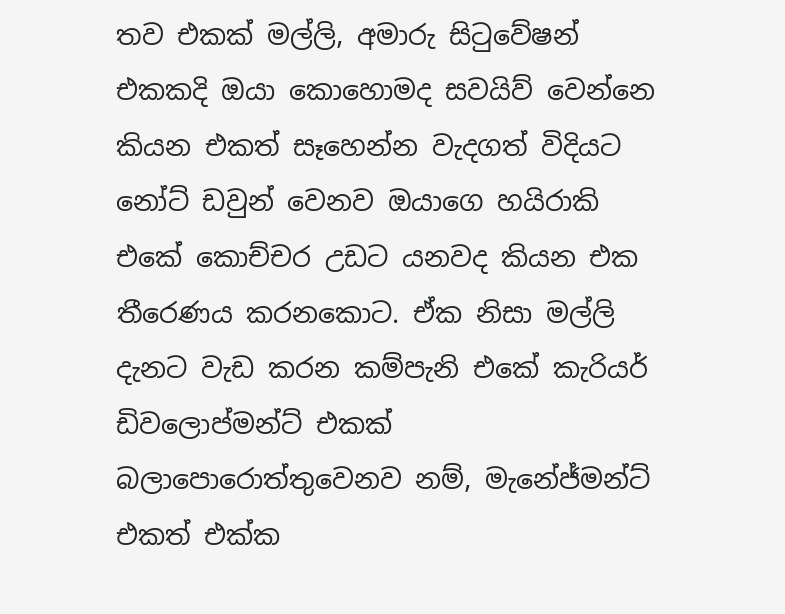තව එකක් මල්ලි, අමාරු සි‍ටුවේෂන් එකකදි ඔයා කොහොමද සවයිව් වෙන්නෙ කියන එකත් සෑහෙන්න වැදගත් විදියට නෝට් ඩවුන් වෙනව ඔයාගෙ හයිරාකි එකේ කොච්චර උඩට යනවද කියන එක තීරෙණය කරනකොට. ඒක නිසා මල්ලි දැනට වැඩ කරන කම්පැනි එකේ කැරියර් ඩිවලොප්මන්ට් එකක් බලාපොරොත්තුවෙනව නම්, මැනේජ්මන්ට් එකත් එක්ක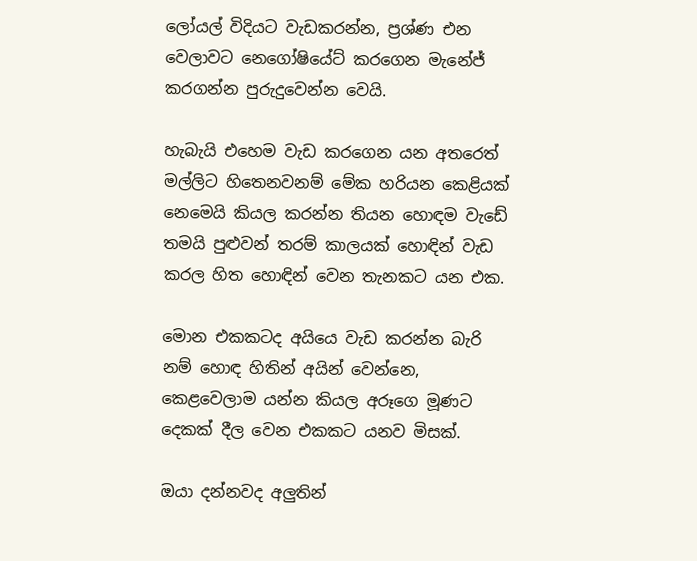ලෝයල් විදියට වැඩකරන්න, ප්‍රශ්ණ එන වෙලාවට නෙගෝෂියේට් කරගෙන මැනේජ් කරගන්න පුරුදුවෙන්න වෙයි.

හැබැයි එහෙම වැඩ කරගෙන යන අතරෙත් මල්ලිට හිතෙනවනම් මේක හරියන කෙළියක් නෙමෙයි කියල කරන්න තියන හොඳම වැඩේ තමයි පුළුවන් තරම් කාලයක් හොඳින් වැඩ කරල හිත හොඳින් වෙන තැනකට යන එක.

මොන එකකටද අයියෙ වැඩ කරන්න බැරි නම් හොඳ හිතින් අයින් වෙන්නෙ, කෙළවෙලාම යන්න කියල අරූගෙ මූණට දෙකක් දීල වෙන එකකට යනව මිසක්.

ඔයා දන්නවද අලුතින්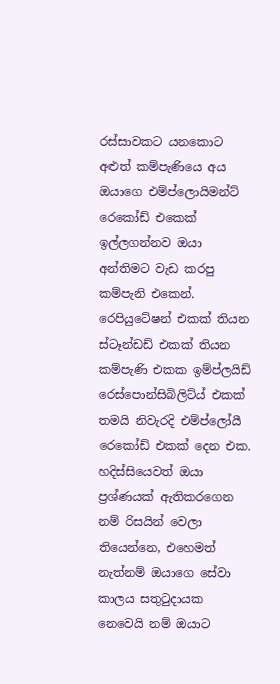රස්සාවකට යනකොට අළුත් කම්පැණියෙ අය ඔයාගෙ එම්ප්ලොයිමන්ට් රෙකෝඩ් එකෙක් ඉල්ලගන්නව ඔයා අන්තිමට වැඩ කරපු කම්පැනි එකෙන්. රෙපියුටේෂන් එකක් තියන ස්ටෑන්ඩඩ් එකක් තියන කම්පැණි එකක ඉම්ප්ලයිඩ් රෙස්පොන්සිබිලිට්ය් එකක් තමයි නිවැරදි එම්ප්ලෝයී රෙකෝඩ් එකක් දෙන එක. හදිස්සියෙවත් ඔයා ප්‍රශ්ණයක් ඇතිකරගෙන නම් රිසයින් වෙලා තියෙන්නෙ, එහෙමත් නැත්නම් ඔයාගෙ සේවා කාලය සතු‍ටුදායක නෙවෙයි නම් ඔයාට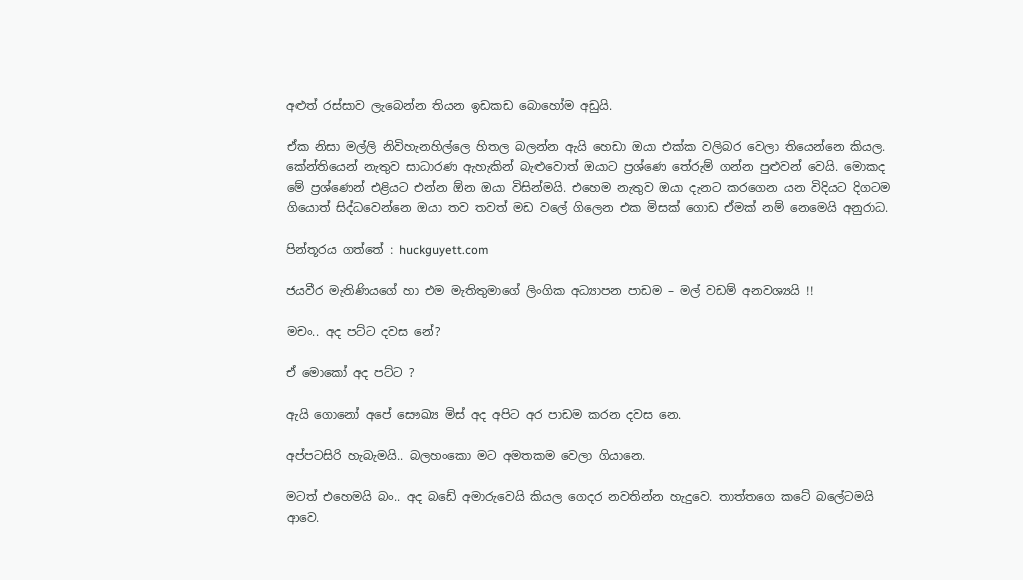අළුත් රස්සාව ලැබෙන්න තියන ඉඩකඩ බොහෝම අඩුයි.

ඒක නිසා මල්ලි නිවිහැනහිල්ලෙ හිතල බලන්න ඇයි හෙඩා ඔයා එක්ක වලිබර වෙලා තියෙන්නෙ කියල. කේන්තියෙන් නැතුව සාධාරණ ඇහැකින් බැළුවොත් ඔයාට ප්‍රශ්ණෙ තේරුම් ගන්න පුළුවන් වෙයි. මොකද මේ ප්‍රශ්ණෙන් එළියට එන්න ඕන ඔයා විසින්මයි. එහෙම නැතුව ඔයා දැනට කරගෙන යන විදියට දිගටම ගියොත් සිද්ධවෙන්නෙ ඔයා තව තවත් මඩ වලේ ගිලෙන එක මිසක් ගොඩ ඒමක් නම් නෙමෙයි අනුරාධ.

පින්තූරය ගත්තේ : huckguyett.com

ජයවීර මැතිණියගේ හා එම මැතිතුමාගේ ලිංගික අධ්‍යාපන පාඩම – මල් වඩම් අනවශ්‍යයි !!

මචං.. අද පට්ට දවස නේ?

ඒ මොකෝ අද පට්ට ?

ඇයි ගොනෝ අපේ සෞඛ්‍ය මිස් අද අපිට අර පාඩම කරන දවස නෙ.

අප්පටසිරි හැබැමයි.. බලහංකො මට අමතකම වෙලා ගියානෙ.

මටත් එහෙමයි බං.. අද බඩේ අමාරුවෙයි කියල ගෙදර නවතින්න හැදුවෙ. තාත්තගෙ කටේ බලේටමයි ආවෙ.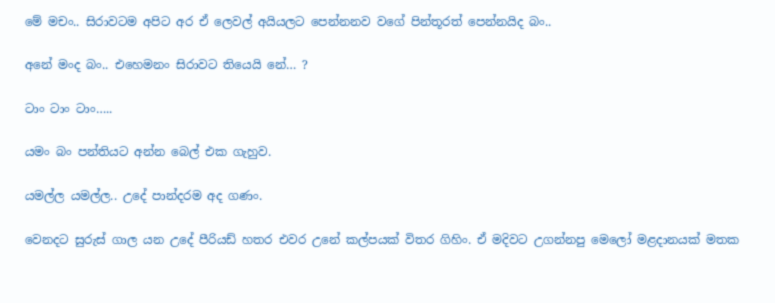මේ මචං.. සිරාවටම අපිට අර ඒ ලෙවල් අයියලට පෙන්නනව වගේ පින්තූරත් පෙන්නයිද බං..

අනේ මංද බං.. එහෙමනං සිරාවට තියෙයි නේ… ?

ටාං ටාං ටාං…..

යමං බං පන්තියට අන්න බෙල් එක ගැහුව.

යමල්ල යමල්ල.. උදේ පාන්දරම අද ගණං.

වෙනදට සුරුස් ගාල යන උදේ පීරියඩ් හතර එවර උනේ කල්පයක් විතර ගිහිං. ඒ මදිවට උගන්නපු මෙලෝ මළදානයක් මතක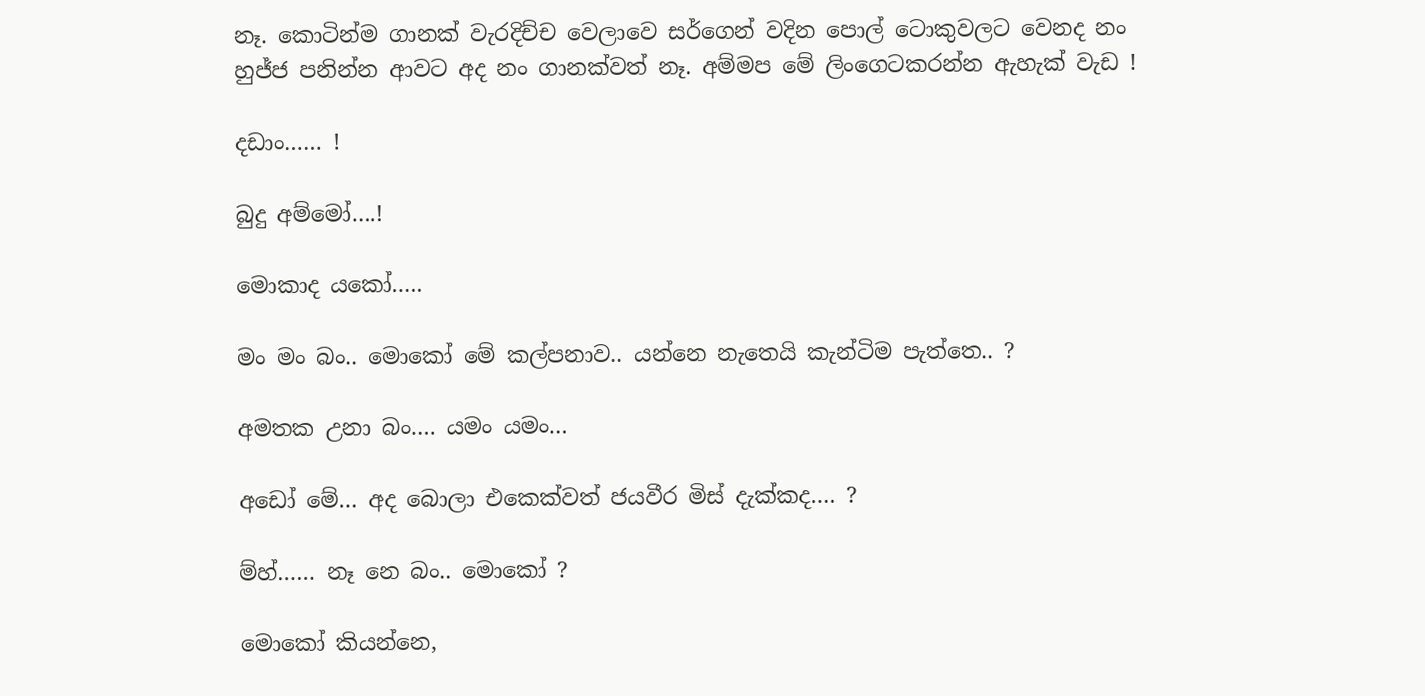නෑ. කොටින්ම ගානක් වැරදිච්ච වෙලාවෙ සර්ගෙන් වදින පොල් ටොකුවලට වෙනද නං හුජ්ජ පනින්න ආවට අද නං ගානක්වත් නෑ. අම්මප මේ ලිංගෙටකරන්න ඇහැක් වැඩ !

දඩාං…… !

බුදු අම්මෝ….!

මොකාද යකෝ…..

මං මං බං.. මොකෝ මේ කල්පනාව.. යන්නෙ නැතෙයි කැන්ටිම පැත්තෙ.. ?

අමතක උනා බං…. යමං යමං…

අඩෝ මේ… අද බොලා එකෙක්වත් ජයවීර මිස් දැක්කද…. ?

ම්හ්…… නෑ නෙ බං.. මොකෝ ?

මොකෝ කියන්නෙ,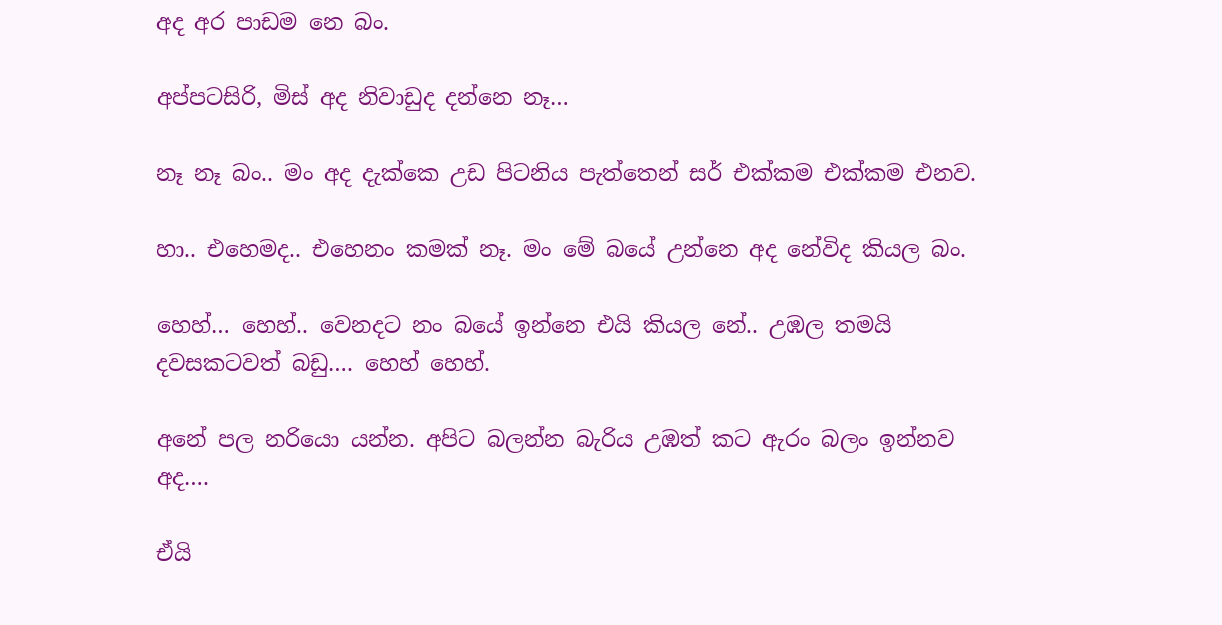අද අර පාඩම නෙ බං.

අප්පටසිරි, මිස් අද නිවාඩුද දන්නෙ නෑ…

නෑ නෑ බං.. මං අද දැක්කෙ උඩ පිටනිය පැත්තෙන් සර් එක්කම එක්කම එනව.

හා.. එහෙමද.. එහෙනං කමක් නෑ. මං මේ බයේ උන්නෙ අද නේවිද කියල බං.

හෙහ්… හෙහ්.. වෙනදට නං බයේ ඉන්නෙ එයි කියල නේ.. උඹල තමයි දවසකටවත් බඩු…. හෙහ් හෙහ්.

අනේ පල නරියො යන්න. අපිට බලන්න බැරිය උඹත් කට ඇරං බලං ඉන්නව අද….

ඒයි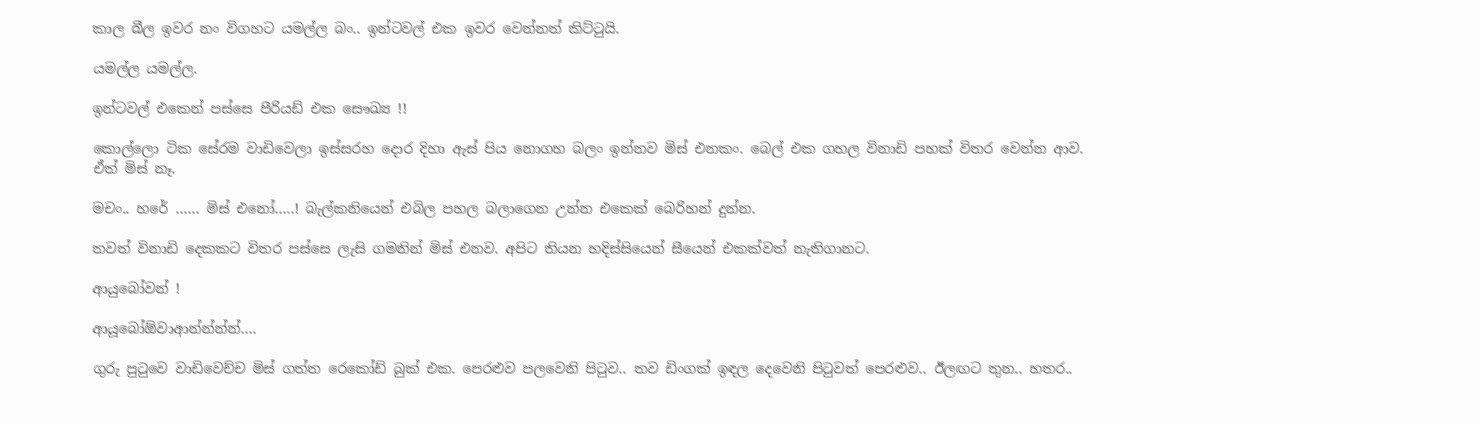කාල බීල ඉවර නං විගහට යමල්ල බං.. ඉන්ටවල් එක ඉවර වෙන්නත් කිට්‍ටුයි.

යමල්ල යමල්ල.

ඉන්ටවල් එකෙන් පස්සෙ පීරියඩ් එක සෞඛ්‍ය !!

කොල්ලො ටික සේරම වාඩිවෙලා ඉස්සරහ දොර දිහා ඇස් පිය නොගහ බලං ඉන්නව මිස් එනකං. බෙල් එක ගහල විනාඩි පහක් විතර වෙන්න ආව. ඒත් මිස් නෑ.

මචං.. හරේ …… මිස් එනෝ…..! බැල්කනියෙන් එබිල පහල බලාගෙන උන්න එකෙක් බෙරිහන් දුන්න.

තවත් විනාඩි දෙකකට විතර පස්සෙ ලැසි ගමනින් මිස් එනව. අපිට තියන හදිස්සියෙන් සීයෙන් එකක්වත් නැතිගානට.

ආයුබෝවන් !

ආයූබෝඕවාආන්න්න්න්….

ගුරු පු‍ටුවෙ වාඩිවෙච්ච මිස් ගත්ත රෙකෝඩ් බුක් එක. පෙරළුව පලවෙනි පි‍ටුව.. තව ඩිංගක් ඉඳල දෙවෙනි පි‍ටුවත් පෙරළුව.. ඊලඟට තුන.. හතර..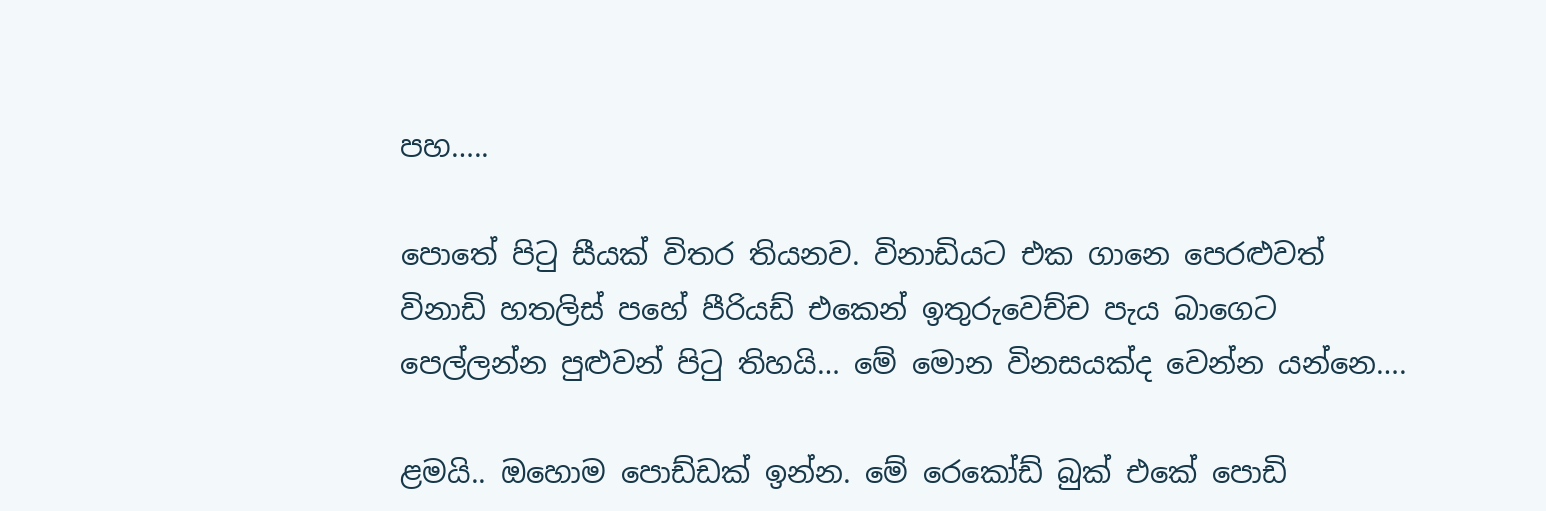පහ…..

පොතේ පි‍ටු සීයක් විතර තියනව. විනාඩියට එක ගානෙ පෙරළුවත් විනාඩි හතලිස් පහේ පීරියඩ් එකෙන් ඉතුරුවෙච්ච පැය බාගෙට පෙල්ලන්න පුළුවන් පි‍ටු තිහයි… මේ මොන විනසයක්ද වෙන්න යන්නෙ….

ළමයි.. ඔහොම පොඩ්ඩක් ඉන්න. මේ රෙකෝඩ් බුක් එකේ පොඩි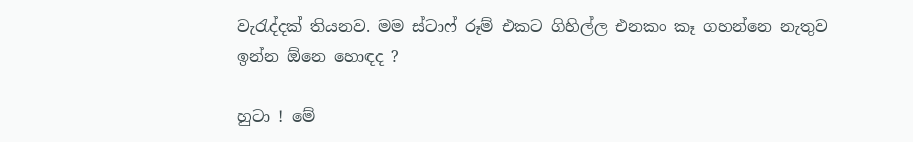වැ‍රැද්දක් තියනව. මම ස්ටාෆ් රූම් එකට ගිහිල්ල එනකං කෑ ගහන්නෙ නැතුව ඉන්න ඕනෙ හොඳද ?

හුටා ! මේ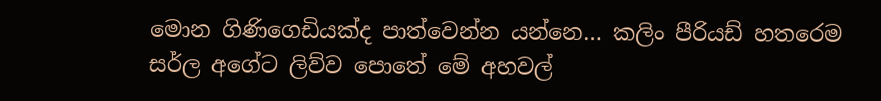මොන ගිණිගෙඩියක්ද පාත්වෙන්න යන්නෙ… කලිං පීරියඩ් හතරෙම සර්ල අගේට ලිව්ව පොතේ මේ අහවල්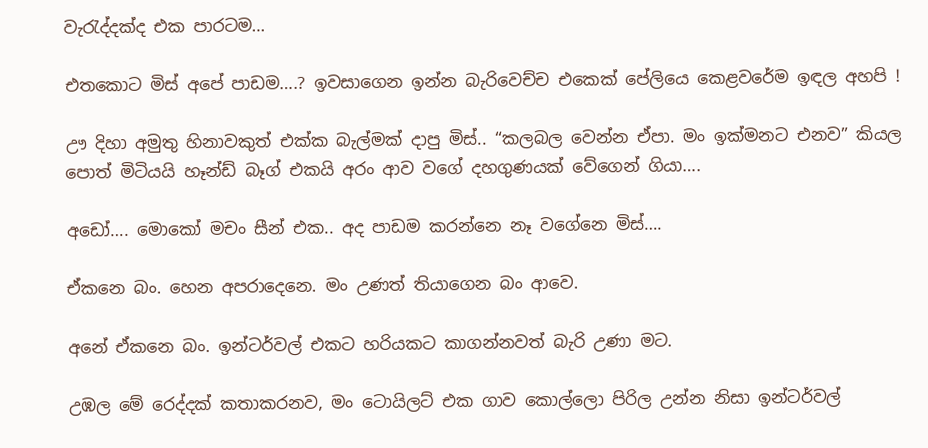වැ‍රැද්දක්ද එක පාරටම…

එතකොට මිස් අපේ පාඩම….? ඉවසාගෙන ඉන්න බැරිවෙච්ච එකෙක් පේලියෙ කෙළවරේම ඉඳල අහපි !

ඌ දිහා අමුතු හිනාවකුත් එක්ක බැල්මක් දාපු මිස්.. “කලබල වෙන්න ඒපා. මං ඉක්මනට එනව” කියල පොත් මිටියයි හෑන්ඩ් බෑග් එකයි අරං ආව වගේ දහගුණයක් වේගෙන් ගියා….

අඩෝ…. මොකෝ මචං සීන් එක.. අද පාඩම කරන්නෙ නෑ වගේනෙ මිස්….

ඒකනෙ බං. හෙන අපරාදෙනෙ. මං උණත් තියාගෙන බං ආවෙ.

අනේ ඒකනෙ බං. ඉන්ටර්වල් එකට හරියකට කාගන්නවත් බැරි උණා මට.

උඹල මේ රෙද්දක් කතාකරනව, මං ටොයිලට් එක ගාව කොල්ලො පිරිල උන්න නිසා ඉන්ටර්වල්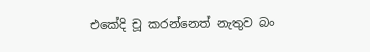එකේදි චූ කරන්නෙත් නැතුව බං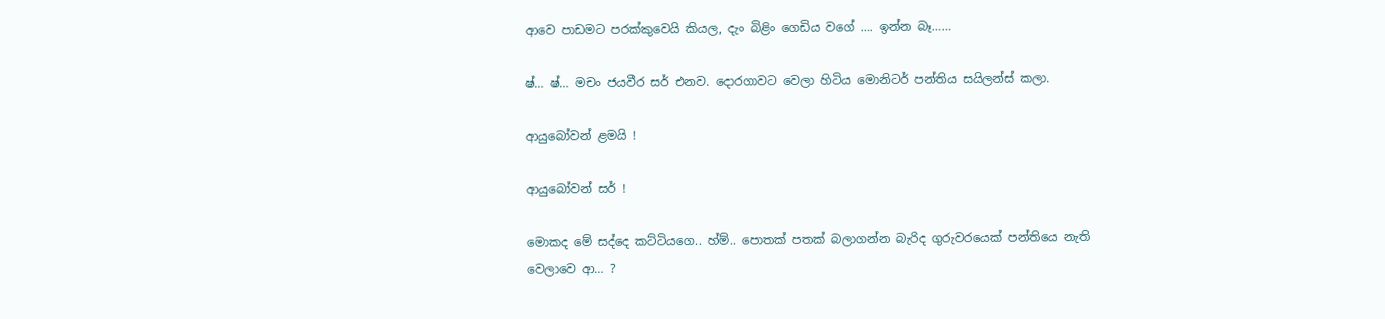ආවෙ පාඩමට පරක්කුවෙයි කියල, දැං බිළිං ගෙඩිය වගේ …. ඉන්න බෑ……

ෂ්… ෂ්… මචං ජයවීර සර් එනව. දොරගාවට වෙලා හිටිය මොනිටර් පන්තිය සයිලන්ස් කලා.

ආයුබෝවන් ළමයි !

ආයුබෝවන් සර් !

මොකද මේ සද්දෙ කට්ටියගෙ.. හ්ම්.. පොතක් පතක් බලාගන්න බැරිද ගුරුවරයෙක් පන්තියෙ නැති වෙලාවෙ ආ… ?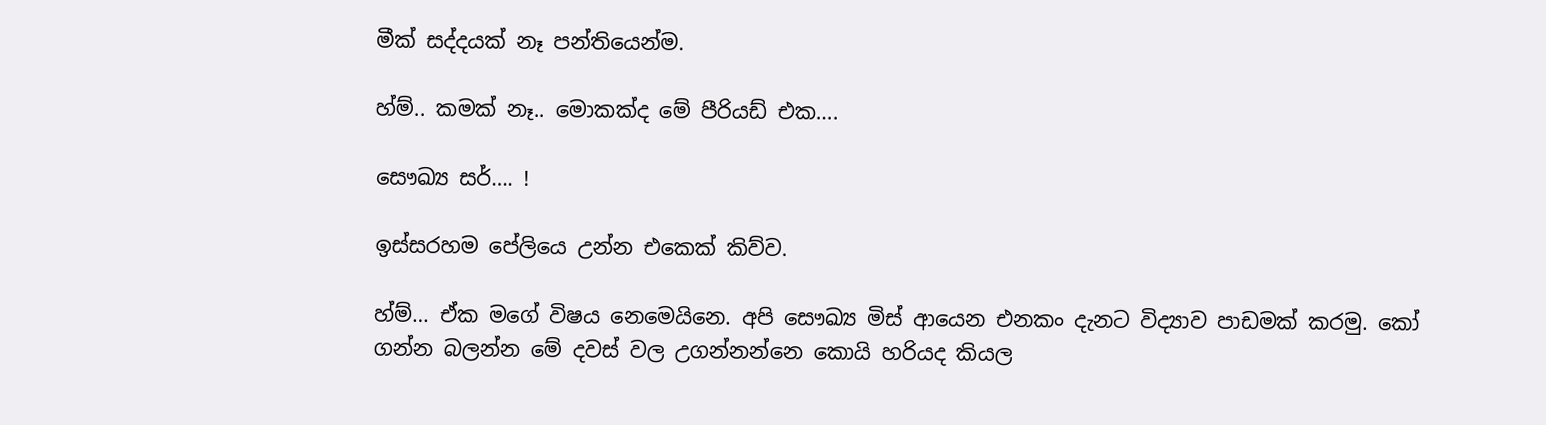මීක් සද්දයක් නෑ පන්තියෙන්ම.

හ්ම්.. කමක් නෑ.. මොකක්ද මේ පීරියඩ් එක….

සෞඛ්‍ය සර්…. !

ඉස්සරහම පේලියෙ උන්න එකෙක් කිව්ව.

හ්ම්… ඒක මගේ විෂය නෙමෙයිනෙ. අපි සෞඛ්‍ය මිස් ආයෙන එනකං දැනට විද්‍යාව පාඩමක් කරමු. කෝ ගන්න බලන්න මේ දවස් වල උගන්නන්නෙ කොයි හරියද කියල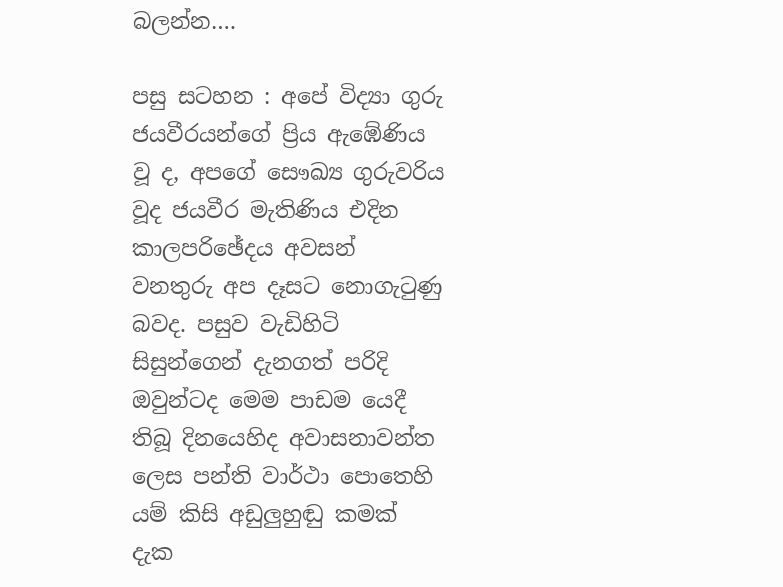බලන්න….

පසු සටහන : අපේ විද්‍යා ගුරු ජයවීරයන්ගේ ප්‍රිය ඇඹේණිය වූ ද, අපගේ සෞඛ්‍ය ගුරුවරිය වූද ජයවීර මැතිණිය එදින කාලපරිඡේදය අවසන් වනතුරු අප දෑසට නොගැ‍ටුණු බවද. පසුව වැඩිහිටි සිසුන්ගෙන් දැනගත් පරිදි ඔවුන්ටද මෙම පාඩම යෙදී තිබූ දිනයෙහිද අවාසනාවන්ත ලෙස පන්ති වාර්ථා පොතෙහි යම් කිසි අඩුලුහුඬු කමක් දැක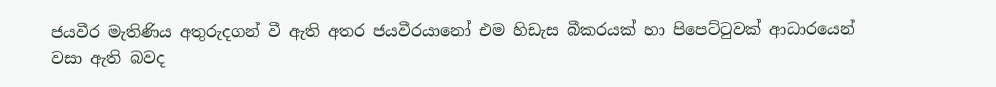ජයවීර මැතිණිය අතුරුදගන් වී ඇති අතර ජයවීරයානෝ එම හිඩැස බීකරයක් හා පිපෙට්‍ටුවක් ආධාරයෙන් වසා ඇති බවද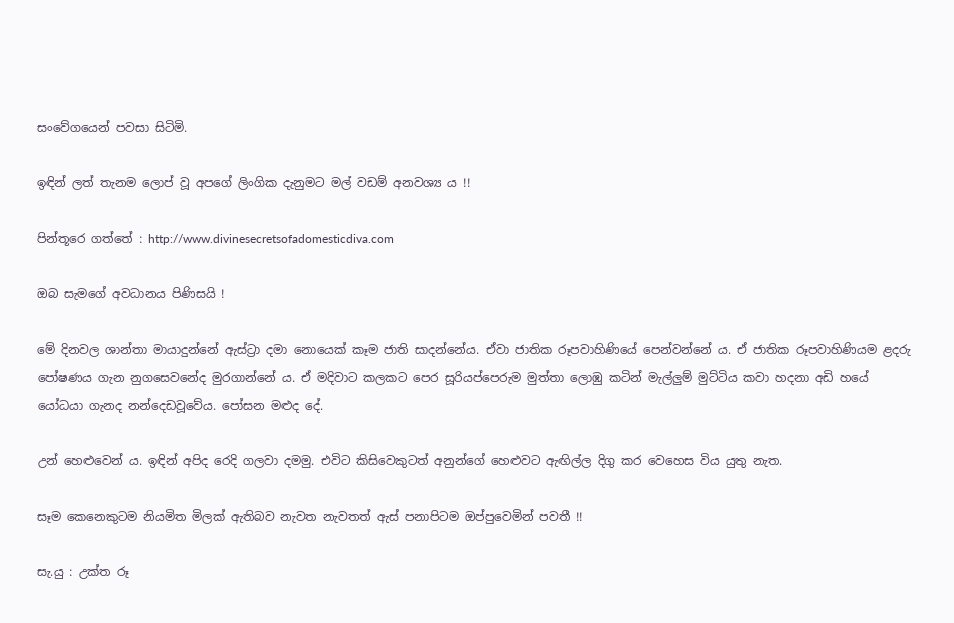සංවේගයෙන් පවසා සිටිමි.

ඉඳින් ලත් තැනම ලොප් වූ අපගේ ලිංගික දැනුමට මල් වඩම් අනවශ්‍ය ය !!

පින්තූරෙ ගත්තේ : http://www.divinesecretsofadomesticdiva.com

ඔබ සැමගේ අවධානය පිණිසයි !

මේ දිනවල ශාන්තා මායාදුන්නේ ඇස්ට්‍රා දමා නොයෙක් කෑම ජාති සාදන්නේය. ඒවා ජාතික රූපවාහිණියේ පෙන්වන්නේ ය. ඒ ජාතික රූපවාහිණියම ළදරු පෝෂණය ගැන නුගසෙවනේද මුරගාන්නේ ය. ඒ මදිවාට කලකට පෙර සූරියප්පෙරුම මුත්තා ලොඹු කටින් මැල්ලුම් මුට්ටිය කවා හදනා අඩි හයේ යෝධයා ගැනද නන්දෙඩවූවේය. පෝසන මළුද දේ.

උන් හෙළුවෙන් ය. ඉඳින් අපිද රෙදි ගලවා දමමු. එවිට කිසිවෙකුටත් අනුන්ගේ හෙළුවට ඇඟිල්ල දිගු කර වෙහෙස විය යුතු නැත.

සෑම කෙනෙකුටම නියමිත මිලක් ඇතිබව නැවත නැවතත් ඇස් පනාපිටම ඔප්පුවෙමින් පවතී !!

සැ.යු : උක්ත රූ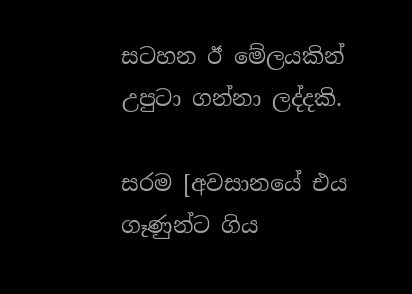සටහන ඊ මේලයකින් උපුටා ගන්නා ලද්දකි.

සරම [අවසානයේ එය ගෑණුන්ට ගිය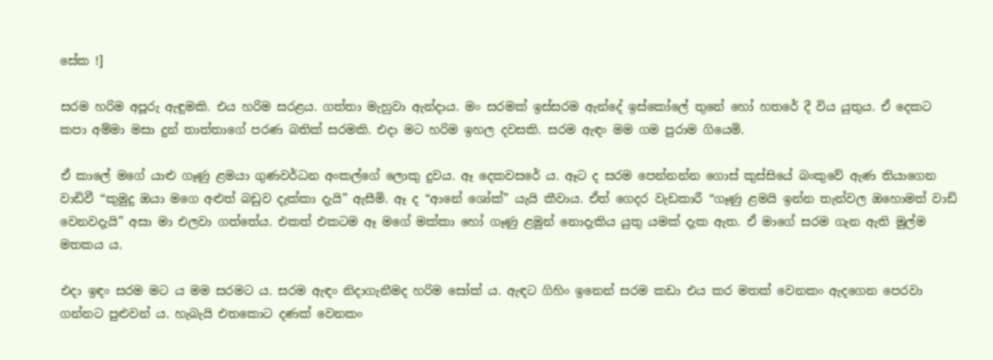සේක !]

සරම හරිම අපූරු ඇඳුමකි. එය හරිම සරළය. ගත්තා මැහුවා ඇන්දාය. මං සරමක් ඉස්සරම ඇන්දේ ඉස්කෝලේ තුනේ හෝ හතරේ දී විය යුතුය. ඒ දෙකට කපා අම්මා මසා දුන් තාත්තාගේ පරණ බතික් සරමකි. එදා මට හරිම ඉහල දවසකි. සරම ඇඳං මම ගම පුරාම ගියෙමි.

ඒ කාලේ මගේ යාළු ගෑණු ළමයා ගුණවර්ධන අංකල්ගේ ලොකු දුවය. ඈ දෙකවසරේ ය. ඈට ද සරම පෙන්නන්න ගොස් කුස්සියේ බංකුවේ ඇණ තියාගෙන වාඩිවී “කුමුදු ඔයා මගෙ අළුත් බඩුව දැක්කා දැයි” ඇසීමි. ඈ ද “ආනේ ශෝක්” යැයි කීවාය. ඒත් ගෙදර වැඩකාරී “ගෑණු ළමයි ඉන්න තැන්වල ඔහොමත් වාඩි වෙනවදැයි” අසා මා එලවා ගත්තේය. එකත් එකටම ඈ මගේ මක්කා හෝ ගෑණු ළමුන් නොදැකිය යුතු යමක් දැක ඇත. ඒ මාගේ සරම ගැන ඇති මුල්ම මතකය ය.

එදා ඉඳං සරම මට ය මම සරමට ය. සරම ඇඳං නිදාගැනීමද හරිම සෝක් ය. ඇඳට ගිහිං ඉනෙන් සරම කඩා එය කර මතක් වෙනකං ඇදගෙන පෙරවා ගන්නට පුළුවන් ය. හැබැයි එතකොට දණක් වෙනකං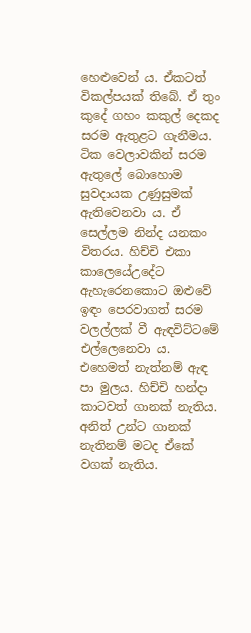හෙළුවෙන් ය. ඒකටත් විකල්පයක් තිබේ. ඒ තුං කුදේ ගහං කකුල් දෙකද සරම ඇතුළට ගැනීමය. ටික වෙලාවකින් සරම ඇතුලේ බොහොම සුවදායක උණුසුමක් ඇතිවෙනවා ය. ඒ සෙල්ලම නින්ද යනකං විතරය. හිච්චි එකා කාලෙයේඋදේට ඇහැරෙනකොට ඔළුවේ ඉඳං පෙරවාගත් සරම වලල්ලක් වී ඇඳවිට්ටමේ එල්ලෙනෙවා ය. එහෙමත් නැත්නම් ඇඳ පා මුලය. හිච්චි හන්දා කාටවත් ගානක් නැතිය. අනිත් උන්ට ගානක් නැතිනම් මටද ඒකේ වගක් නැතිය.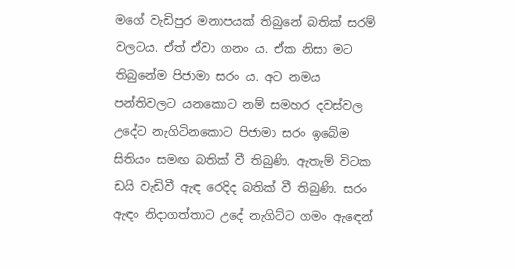මගේ වැඩිපුර මනාපයක් තිබුනේ බතික් සරම් වලටය. ඒත් ඒවා ගනං ය. ඒක නිසා මට තිබුනේම පිජාමා සරං ය. අට නමය පන්තිවලට යනකොට නම් සමහර දවස්වල උදේට නැගිටිනකොට පිජාමා සරං ඉබේම සිතියං සමඟ බතික් වී තිබුණි. ඇතැම් විටක ඩයි වැඩිවී ඇඳ රෙදිද බතික් වී තිබුණි. සරං ඇඳං නිදාගත්තාට උදේ නැගිට්ට ගමං ඇ‍ඳෙන්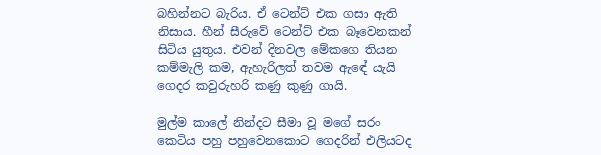බහින්නට බැරිය. ඒ ටෙන්ට් එක ගසා ඇති නිසාය. හීන් සීරුවේ ටෙන්ට් එක බෑවෙනකන් සිටිය යුතුය. එවන් දිනවල මේකගෙ තියන කම්මැලි කම, ඇහැරිලත් තවම ඇඳේ යැයි ගෙදර කවුරුහරි කණු කුණු ගායි.

මුල්ම කාලේ නින්දට සීමා වූ මගේ සරං කෙටිය පහු පහුවෙනකොට ගෙදරින් එලියටද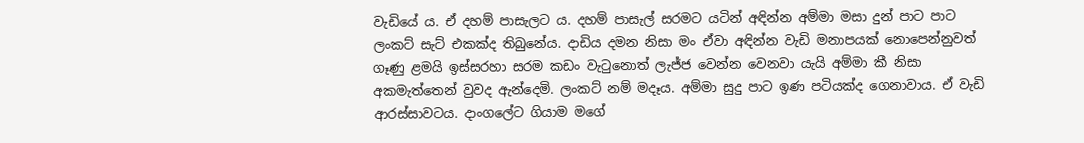වැඩියේ ය. ඒ දහම් පාසැලට ය. දහම් පාසැල් සරමට යටින් අඳින්න අම්මා මසා දුන් පාට පාට ලංකට් සැට් එකක්ද තිබුනේය. දාඩිය දමන නිසා මං ඒවා අඳින්න වැඩි මනාපයක් නොපෙන්නුවත් ගෑණු ළමයි ඉස්සරහා සරම කඩං වැ‍ටුනොත් ලැජ්ජ වෙන්න වෙනවා යැයි අම්මා කී නිසා අකමැත්තෙන් වුවද ඇන්දෙමි. ලංකට් නම් මදෑය. අම්මා සුදු පාට ඉණ පටියක්ද ගෙනාවාය. ඒ වැඩි ආරස්සාවටය. දාංගලේට ගියාම මගේ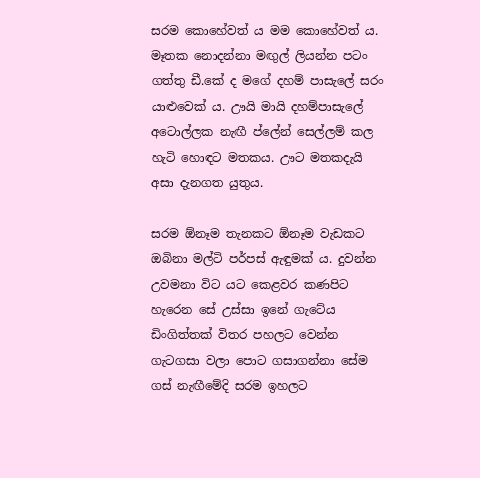සරම කොහේවත් ය මම කොහේවත් ය. මෑතක නොදන්නා මඟුල් ලියන්න පටං ගත්තු ඩී.කේ ද මගේ දහම් පාසැලේ සරං යාළුවෙක් ය. ඌයි මායි දහම්පාසැලේ අටොල්ලක නැඟී ප්ලේන් සෙල්ලම් කල හැටි හොඳට මතකය. ඌට මතකදැයි අසා දැනගත යුතුය.

සරම ඕනෑම තැනකට ඕනෑම වැඩකට ඔබිනා මල්ටි පර්පස් ඇඳුමක් ය. දුවන්න උවමනා විට යට කෙළවර කණපිට හැරෙන සේ උස්සා ඉනේ ගැටේය ඩිංගිත්තක් විතර පහලට වෙන්න ගැටගසා වලා පොට ගසාගන්නා සේම ගස් නැඟීමේදි සරම ඉහලට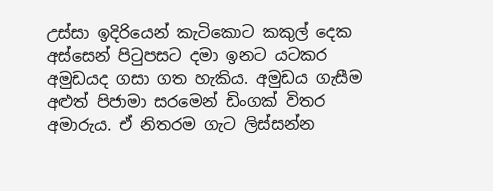උස්සා ඉදිරියෙන් කැටිකොට කකුල් දෙක අස්සෙන් පි‍ටුපසට දමා ඉනට යටකර අමුඩයද ගසා ගත හැකිය. අමුඩය ගැසීම අළුත් පිජාමා සරමෙන් ඩිංගක් විතර අමාරුය. ඒ නිතරම ගැට ලිස්සන්න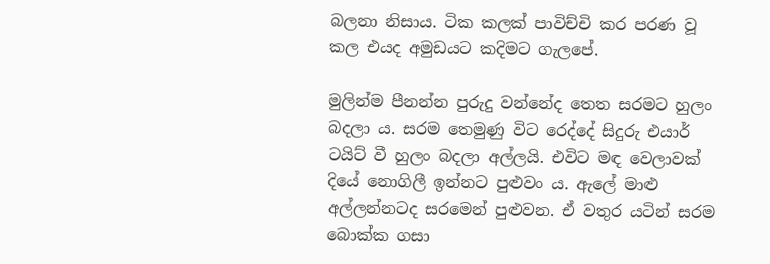බලනා නිසාය. ටික කලක් පාවිච්චි කර පරණ වූ කල එයද අමුඩයට කදිමට ගැලපේ.

මුලින්ම පීනන්න පුරුදු වන්නේද තෙත සරමට හුලං බදලා ය. සරම තෙමුණු විට රෙද්දේ සිදුරු එයාර් ටයිට් වී හුලං බදලා අල්ලයි. එවිට මඳ වෙලාවක් දියේ නොගිලී ඉන්නට පුළුවං ය. ඇලේ මාළු අල්ලන්නටද සරමෙන් පුළුවන. ඒ වතුර යටින් සරම බොක්ක ගසා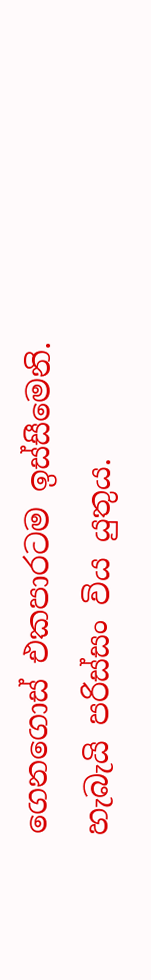ගෙනගොස් එකපාරටම ඉස්සීමෙනි. හැබැයි පරිස්සං විය යුතුය.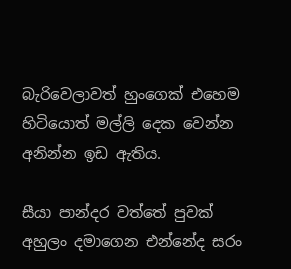බැරිවෙලාවත් හුංගෙක් එහෙම හිටියොත් මල්ලි දෙක වෙන්න අනින්න ඉඩ ඇතිය.

සීයා පාන්දර වත්තේ පුවක් අහුලං දමාගෙන එන්නේද සරං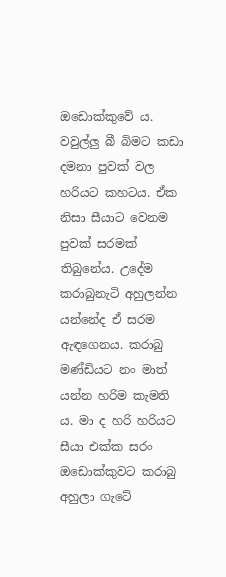ඔඩොක්කුවේ ය. වවුල්ලු බී බිමට කඩා දමනා පුවක් වල හරියට කහටය. ඒක නිසා සීයාට වෙනම පුවක් සරමක් තිබුනේය. උදේම කරාබුනැටි අහුලන්න යන්නේද ඒ සරම ඇඳගෙනය. කරාබු මණ්ඩියට නං මාත් යන්න හරිම කැමති ය. මා ද හරි හරියට සීයා එක්ක සරං ඔඩොක්කුවට කරාබු අහුලා ගැටේ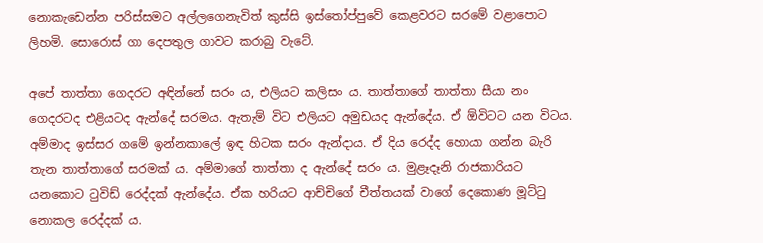නොකැඩෙන්න පරිස්සමට අල්ලගෙනැවිත් කුස්සි ඉස්තෝප්පුවේ කෙළවරට සරමේ වළාපොට ලිහමි. සොරොස් ගා දෙපතුල ගාවට කරාබු වැටේ.

අපේ තාත්තා ගෙදරට අඳින්නේ සරං ය, එලියට කලිසං ය. තාත්තාගේ තාත්තා සීයා නං ගෙදරටද එළියටද ඇන්දේ සරමය. ඇතැම් විට එලියට අමුඩයද ඇන්දේය. ඒ ඕවිටට යන විටය. අම්මාද ඉස්සර ගමේ ඉන්නකාලේ ඉඳ හිටක සරං ඇන්දාය. ඒ දිය රෙද්ද හොයා ගන්න බැරි තැන තාත්තාගේ සරමක් ය. අම්මාගේ තාත්තා ද ඇන්දේ සරං ය. මුළෑදෑනි රාජකාරියට යනකොට ‍ටුවිඩ් රෙද්දක් ඇන්දේය. ඒක හරියට ආච්චිගේ චීත්තයක් වාගේ දෙකොණ මූට්‍ටු නොකල රෙද්දක් ය.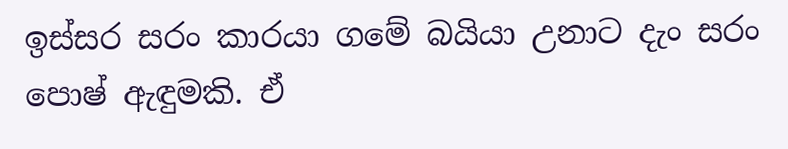ඉස්සර සරං කාරයා ගමේ බයියා උනාට දැං සරං පොෂ් ඇඳුමකි. ඒ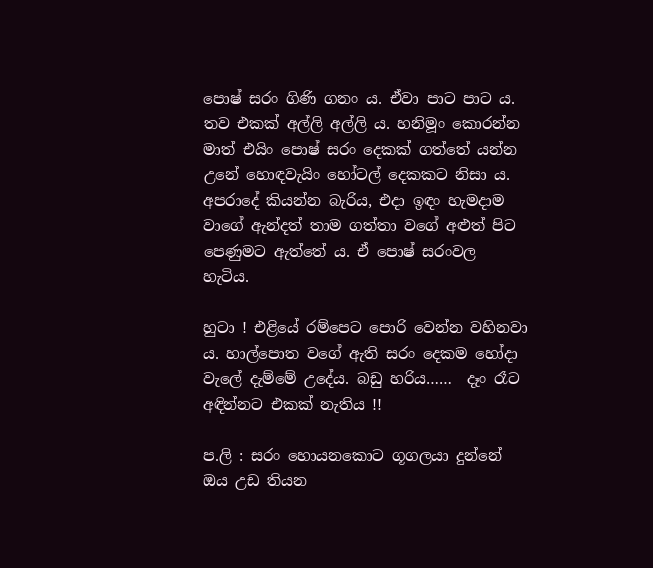පොෂ් සරං ගිණි ගනං ය. ඒවා පාට පාට ය. තව එකක් අල්ලි අල්ලි ය. හනිමූං කොරන්න මාත් එයිං පොෂ් සරං දෙකක් ගත්තේ යන්න උනේ හොඳවැයිං හෝටල් දෙකකට නිසා ය. අපරාදේ කියන්න බැරිය, එදා ඉඳං හැමදාම වාගේ ඇන්දත් තාම ගත්තා වගේ අළුත් පිට පෙණුමට ඇත්තේ ය. ඒ පොෂ් සරංවල හැටිය.

හුටා ! එළියේ රම්පෙට පොරි වෙන්න වහිනවා ය. හාල්පොත වගේ ඇති සරං දෙකම හෝදා වැලේ දැම්මේ උදේය. බඩු හරිය……  දෑං රෑට අඳින්නට එකක් නැතිය !!

ප.ලි : සරං හොයනකොට ගූගලයා දුන්නේ ඔය උඩ තියන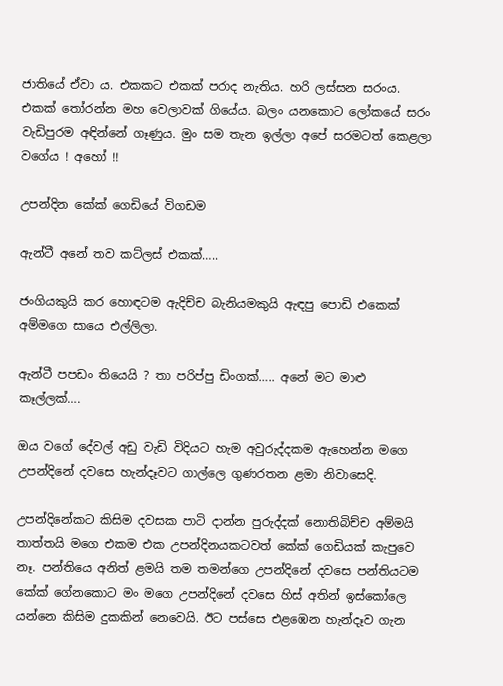ජාතියේ ඒවා ය. එකකට එකක් පරාද නැතිය. හරි ලස්සන සරංය. එකක් ‍තෝරන්න මහ වෙලාවක් ගියේය. බලං යනකොට ලෝකයේ සරං වැඩිපුරම අඳින්නේ ගෑණුය. මුං සම තැන ඉල්ලා අපේ සරමටත් කෙළලා වගේය ! අහෝ !!

උපන්දින කේක් ගෙඩියේ විගඩම

ඇන්ටී අනේ තව කට්ලස් එකක්…..

ජංගියකුයි කර හොඳටම ඇදිච්ච බැනියමකුයි ඇඳපු පොඩි එකෙක් අම්මගෙ සායෙ එල්ලිලා.

ඇන්ටී පපඩං තියෙයි ? තා පරිප්පු ඩිංගක්….. අනේ මට මාළු කෑල්ලක්….

ඔය වගේ දේවල් අඩු වැඩි විදියට හැම අවුරුද්දකම ඇහෙන්න මගෙ උපන්දිනේ දවසෙ හැන්දෑවට ගාල්ලෙ ගුණරතන ළමා නිවාසෙදි.

උපන්දිනේකට කිසිම දවසක පාටි දාන්න පුරුද්දක් නොතිබිච්ච අම්මයි තාත්තයි මගෙ එකම එක උපන්දිනයකටවත් කේක් ගෙඩියක් කැපුවෙ නෑ. පන්තියෙ අනිත් ළමයි තම තමන්ගෙ උපන්දිනේ දවසෙ පන්තියටම කේක් ගේනකොට මං මගෙ උපන්දිනේ දවසෙ හිස් අතින් ඉස්කෝලෙ යන්නෙ කිසිම දුකකින් නෙවෙයි. ඊට පස්සෙ එළඹෙන හැන්දෑව ගැන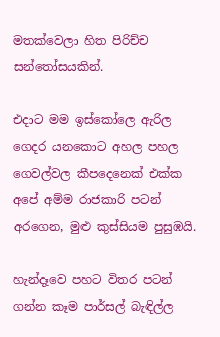මතක්වෙලා හිත පිරිච්ච සන්තෝසයකින්.

එදාට මම ඉස්කෝලෙ ඇරිල ගෙදර යනකොට අහල පහල ගෙවල්වල කීපදෙනෙක් එක්ක අපේ අම්ම රාජකාරි පටන් අරගෙන, මුළු කුස්සියම පුසුඹයි.

හැන්දෑවෙ පහට විතර පටන් ගන්න කෑම පාර්සල් බැඳිල්ල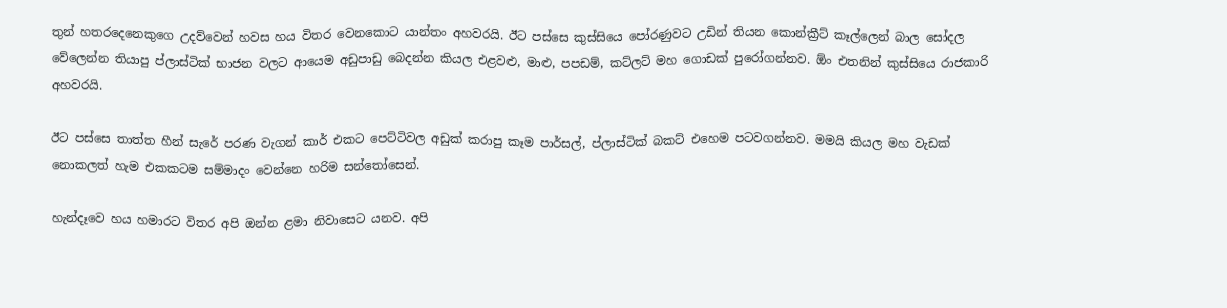තුන් හතරදෙනෙකුගෙ උදව්වෙන් හවස හය විතර වෙනකොට යාන්තං අහවරයි. ඊට පස්සෙ කුස්සියෙ පෝරණුවට උඩින් තියන කොන්ක්‍රීට් කෑල්ලෙන් බාල සෝදල වේලෙන්න තියාපු ප්ලාස්ටික් භාජන වලට ආයෙම අඩුපාඩු බෙදන්න කියල එළවළු, මාළු, පපඩම්, කට්ලට් මහ ගොඩක් පුරෝගන්නව. ඕං එතනින් කුස්සියෙ රාජකාරි අහවරයි.

ඊට පස්සෙ තාත්ත හීන් සැරේ පරණ වැගන් කාර් එකට පෙට්ටිවල අඩුක් කරාපු කෑම පාර්සල්, ප්ලාස්ටික් බකට් එහෙම පටවගන්නව. මමයි කියල මහ වැඩක් නොකලත් හැම එකකටම සම්මාදං වෙන්නෙ හරිම සන්තෝසෙන්.

හැන්දෑවෙ හය හමාරට විතර අපි ඔන්න ළමා නිවාසෙට යනව. අපි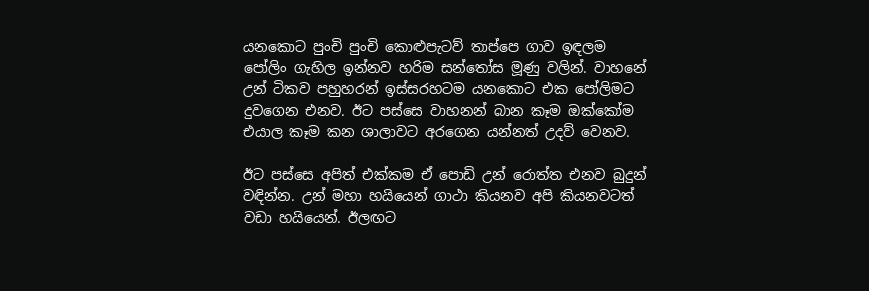යනකොට පුංචි පුංචි කොළුපැටව් තාප්පෙ ගාව ඉඳලම පෝලිං ගැහිල ඉන්නව හරිම සන්තෝස මූණු වලින්. වාහනේ උන් ටිකව පහුහරන් ඉස්සරහටම යනකොට එක පෝලිමට දුවගෙන එනව. ඊට පස්සෙ වාහනන් බාන කෑම ඔක්කෝම එයාල කෑම කන ශාලාවට අරගෙන යන්නත් උදව් වෙනව.

ඊට පස්සෙ අපිත් එක්කම ඒ පොඩි උන් රොත්ත එනව බුදුන් වඳින්න. උන් මහා හයියෙන් ගාථා කියනව අපි කියනවටත් වඩා හයියෙන්. ඊලඟට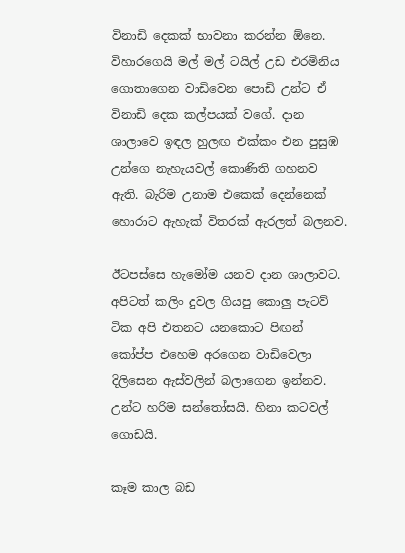විනාඩි දෙකක් භාවනා කරන්න ඕනෙ. විහාරගෙයි මල් මල් ටයිල් උඩ එරමිනිය ගොතාගෙන වාඩිවෙන පොඩි උන්ට ඒ විනාඩි දෙක කල්පයක් වගේ. දාන ශාලාවෙ ඉඳල හුලඟ එක්කං එන පුසුඹ උන්ගෙ නැහැයවල් කොණිති ගහනව ඇති. බැරිම උනාම එකෙක් දෙන්නෙක් හොරාට ඇහැක් විතරක් ඇරලත් බලනව.

ඊටපස්සෙ හැමෝම යනව දාන ශාලාවට. අපිටත් කලිං දුවල ගියපු කොලු පැටව් ටික අපි එතනට යනකොට පිඟන් කෝප්ප එහෙම අරගෙන වාඩිවෙලා දිලිසෙන ඇස්වලින් බලාගෙන ඉන්නව. උන්ට හරිම සන්තෝසයි. හිනා කටවල් ගොඩයි.

කෑම කාල බඩ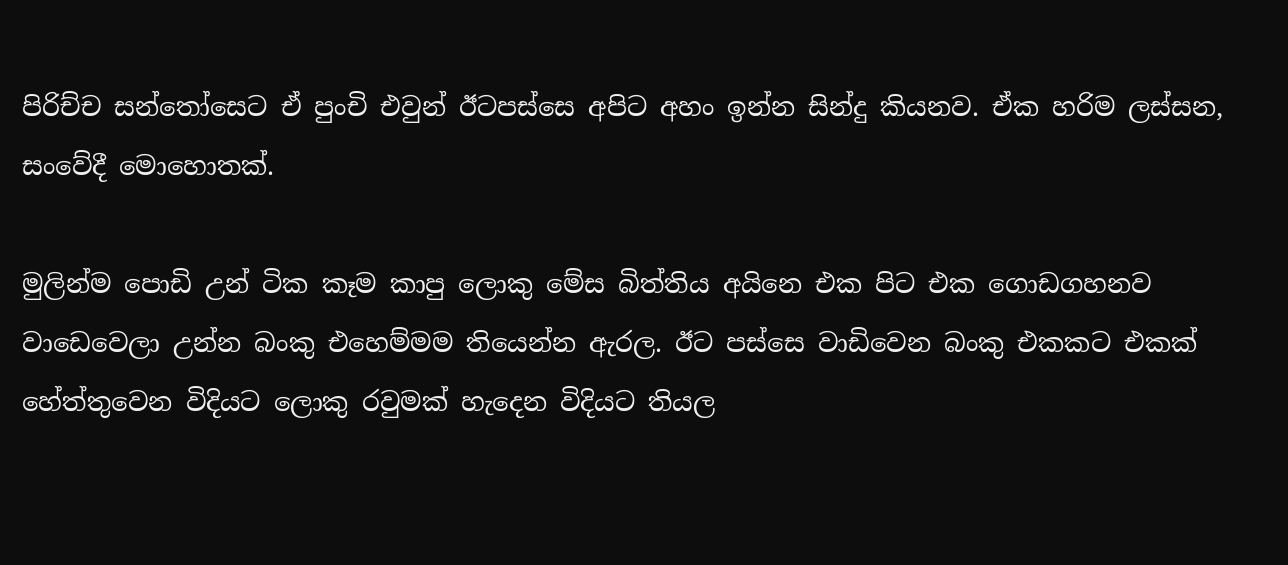පිරිච්ච සන්තෝසෙට ඒ පුංචි එවුන් ඊටපස්සෙ අපිට අහං ඉන්න සින්දු කියනව. ඒක හරිම ලස්සන, සංවේදී මොහොතක්.

මුලින්ම පොඩි උන් ටික කෑම කාපු ලොකු මේස බිත්තිය අයිනෙ එක පිට එක ගොඩගහනව වාඩෙවෙලා උන්න බංකු එහෙම්මම තියෙන්න ඇරල. ඊට පස්සෙ වාඩිවෙන බංකු එකකට එකක් හේත්තුවෙන විදියට ලොකු රවුමක් හැදෙන විදියට තියල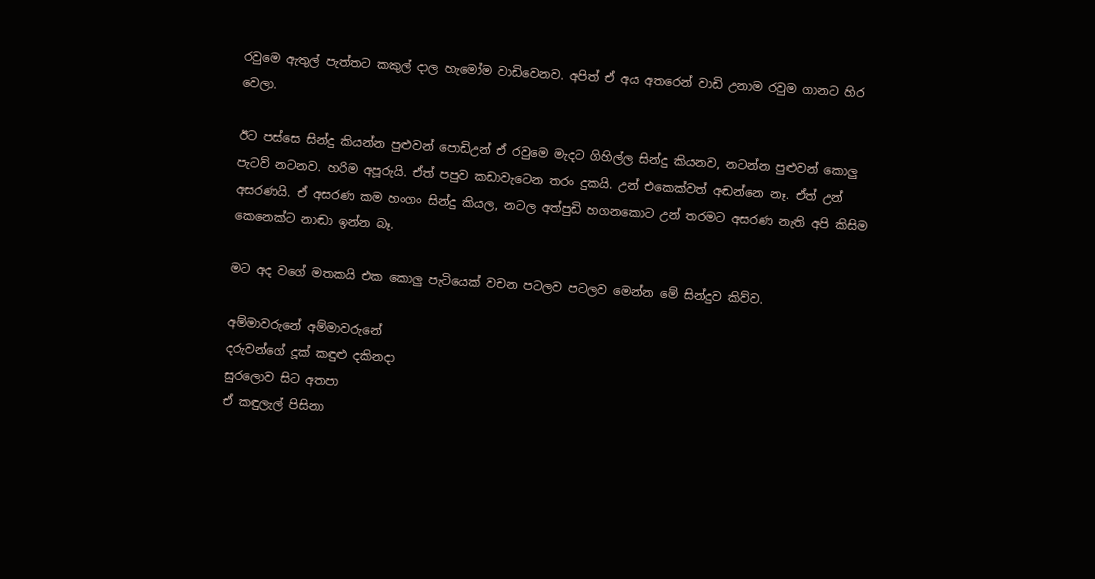රවුමෙ ඇතුල් පැත්තට කකුල් දාල හැමෝම වාඩිවෙනව. අපිත් ඒ අය අතරෙන් වාඩි උනාම රවුම ගානට හිර වෙලා.

ඊට පස්සෙ සින්දු කියන්න පුළුවන් පොඩිඋන් ඒ රවුමෙ මැදට ගිහිල්ල සින්දු කියනව, නටන්න පුළුවන් කොලු පැටව් නටනව. හරිම අපූරුයි. ඒත් පපුව කඩාවැටෙන තරං දුකයි. උන් එකෙක්වත් අඬන්නෙ නෑ. ඒත් උන් අසරණයි. ඒ අසරණ කම හංගං සින්දු කියල, නටල අත්පුඩි හගනකොට උන් තරමට අසරණ නැති අපි කිසිම කෙනෙක්ට නාඬා ඉන්න බෑ.

මට අද වගේ මතකයි එක කොලු පැටියෙක් වචන පටලව පටලව මෙන්න මේ සින්දුව කිව්ව.

අම්මාවරුනේ අම්මාවරුනේ
දරුවන්ගේ දූක් කඳුළු දකිනදා
සුරලොව සිට අතපා
ඒ කඳුලැල් පිසිනා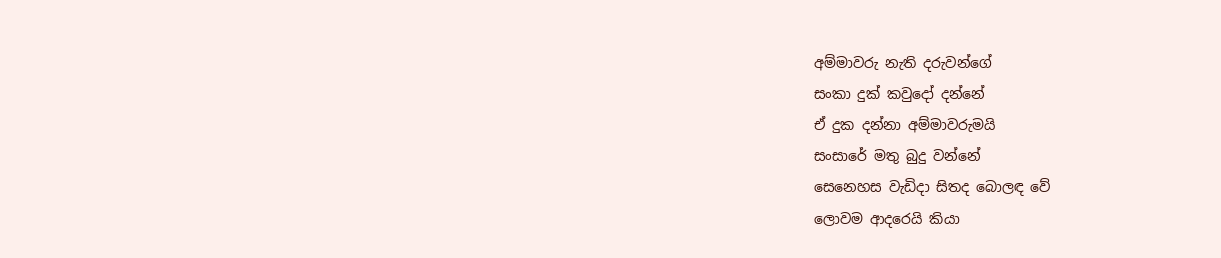අම්මාවරු නැති දරුවන්ගේ
සංකා දුක් කවුදෝ දන්නේ
ඒ දුක දන්නා අම්මාවරුමයි
සංසාරේ මතු බුදු වන්නේ
සෙනෙහස වැඩිදා සිතද බොලඳ වේ
ලොවම ආදරෙයි කියා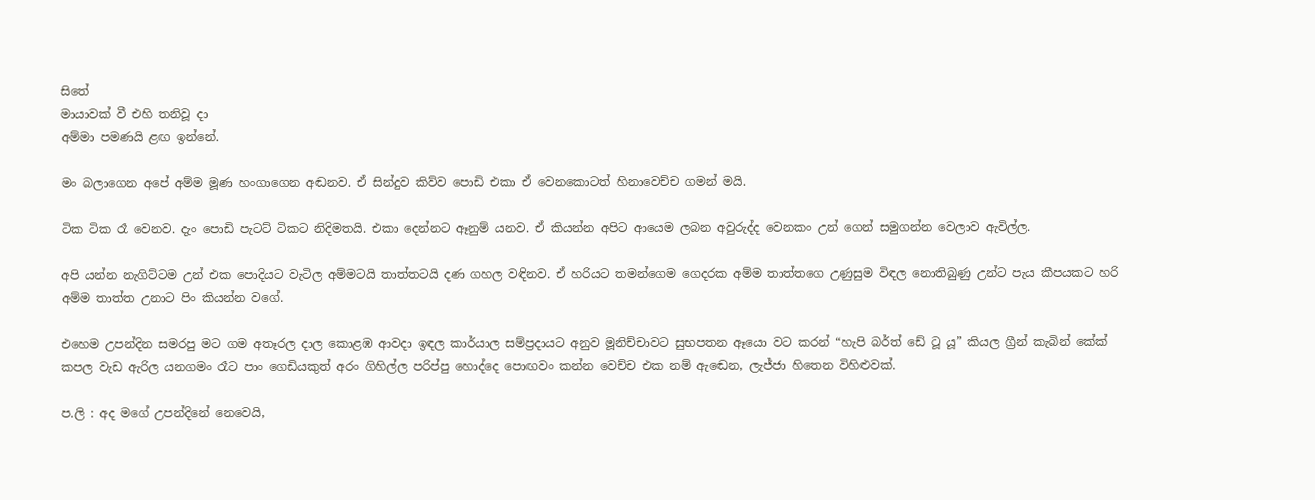සිතේ
මායාවක් වී එහි තනිවූ දා
අම්මා පමණයි ළඟ ඉන්නේ.

මං බලාගෙන අපේ අම්ම මූණ හංගාගෙන අඬනව. ඒ සින්දුව කිව්ව පොඩි එකා ඒ වෙනකොටත් හිනාවෙච්ච ගමන් මයි.

ටික ටික රෑ වෙනව. දැං පොඩි පැටට් ටිකට නිදිමතයි. එකා දෙන්නට ඈනුම් යනව. ඒ කියන්න අපිට ආයෙම ලබන අවුරුද්ද වෙනකං උන් ගෙන් සමුගන්න වෙලාව ඇවිල්ල.

අපි යන්න නැගිට්ටම උන් එක පොදියට වැටිල අම්මටයි තාත්තටයි දණ ගහල වඳිනව. ඒ හරියට තමන්ගෙම ගෙදරක අම්ම තාත්තගෙ උණුසුම විඳල නොතිබුණු උන්ට පැය කීපයකට හරි අම්ම තාත්ත උනාට පිං කියන්න වගේ.

එහෙම උපන්දින සමරපු මට ගම අතෑරල දාල කොළඹ ආවදා ඉඳල කාර්යාල සම්ප්‍රදායට අනුව මූනිච්චාවට සුභපතන ඈයො වට කරන් “හැපි බර්ත් ඩේ ටූ යූ” කියල ග්‍රීන් කැබින් කේක් කපල වැඩ ඇරිල යනගමං රෑට පාං ගෙඩියකුත් අරං ගිහිල්ල පරිප්පු හොද්දෙ පොඟවං කන්න වෙච්ච එක නම් ඇඬෙන, ලැජ්ජා හිතෙන විහිළුවක්.

ප.ලි : අද මගේ උපන්දිනේ නෙවෙයි,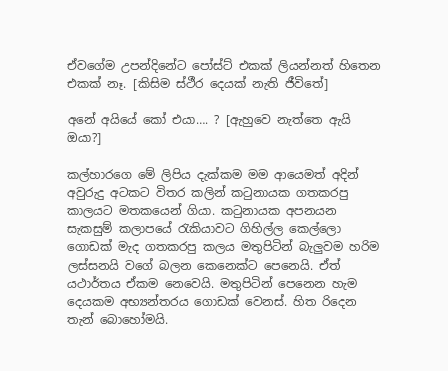ඒවගේම උපන්දිනේට පෝස්ට් එකක් ලියන්නත් හිතෙන එකක් නෑ. [කිසිම ස්ථීර දෙයක් නැති ජීවිතේ]

අනේ අයියේ කෝ එයා…. ? [ඇහුවෙ නැත්තෙ ඇයි ඔයා?]

කල්හාරගෙ මේ ලිපිය දැක්කම මම ආයෙමත් අදින් අවුරුදු අටකට විතර කලින් ක‍ටුනායක ගතකරපු කාලයට මතකයෙන් ගියා. ක‍ටුනායක අපනයන සැකසුම් කලාපයේ ‍රැකියාවට ගිහිල්ල කෙල්ලො ගොඩක් මැද ගතකරපු කලය මතුපිටින් බැලුවම හරිම ලස්සනයි වගේ බලන කෙනෙක්ට පෙනෙයි. ඒත් යථාර්තය ඒකම නෙවෙයි. මතුපිටින් පෙනෙන හැම දෙයකම අභ්‍යන්තරය ගොඩක් වෙනස්. හිත රිදෙන තැන් බොහෝමයි.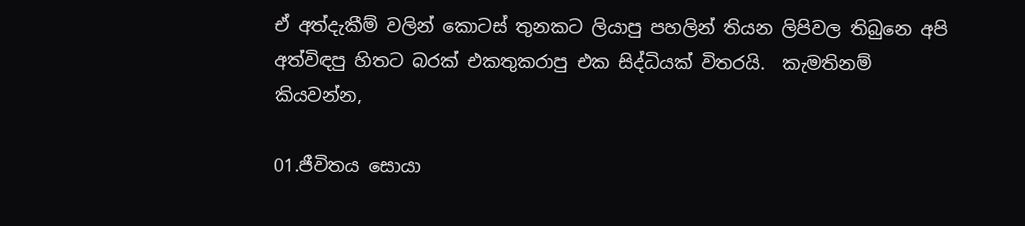ඒ අත්දැකීම් වලින් කොටස් තුනකට ලියාපු පහලින් තියන ලිපිවල තිබුනෙ අපි අත්විඳපු හිතට බරක් එකතුකරාපු එක සිද්ධියක් විතරයි.  කැමතිනම් කියවන්න,

01.ජීවිතය සොයා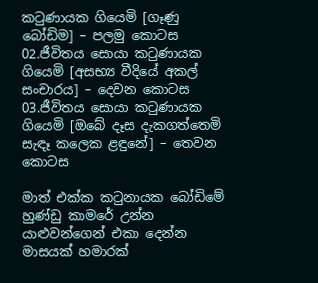ක‍ටුණායක ගියෙමි [ගෑණු බෝඩිම] – පලමු කොටස
02.ජීවිතය සොයා ක‍ටුණායක ගියෙමි [අසභ්‍ය වීදියේ අකල් සංචාරය] – දෙවන කොටස
03.ජීවිතය සොයා ක‍ටුණායක ගියෙමි [ඔබේ දෑස දැකගත්තෙමි සැඳෑ කලෙක ළඳුනේ] – තෙවන කොටස

මාත් එක්ක ක‍ටුනායක බෝඩිමේ හුණ්ඩු කාමරේ උන්න යාළුවන්ගෙන් එකා දෙන්න මාසයක් හමාරක්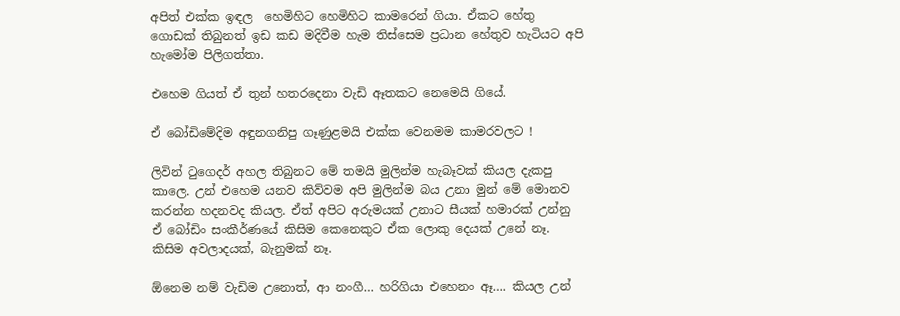අපිත් එක්ක ඉඳල  හෙමිහිට හෙමිහිට කාමරෙන් ගියා. ඒකට හේතු ගොඩක් තිබුනත් ඉඩ කඩ මදිවීම හැම තිස්සෙම ප්‍රධාන හේතුව හැටියට අපි හැමෝම පිලිගත්තා.

එහෙම ගියත් ඒ තුන් හතරදෙනා වැඩි ඈතකට නෙමෙයි ගියේ.

ඒ බෝඩිමේදිම අඳුනගනිපු ගෑණුළමයි එක්ක වෙනමම කාමරවලට !

ලිවින් ‍ටුගෙදර් අහල තිබුනට මේ තමයි මුලින්ම හැබෑවක් කියල දැකපු කාලෙ. උන් එහෙම යනව කිව්වම අපි මුලින්ම බය උනා මුන් මේ මොනව කරන්න හදනවද කියල. ඒත් අපිට අරුමයක් උනාට සීයක් හමාරක් උන්නු ඒ බෝඩිං සංකීර්ණයේ කිසිම කෙනෙකුට ඒක ලොකු දෙයක් උනේ නෑ. කිසිම අවලාදයක්, බැනුමක් නෑ.

ඕනෙම නම් වැඩිම උනොත්, ආ නංගී… හරිගියා එහෙනං ඈ…. කියල උන්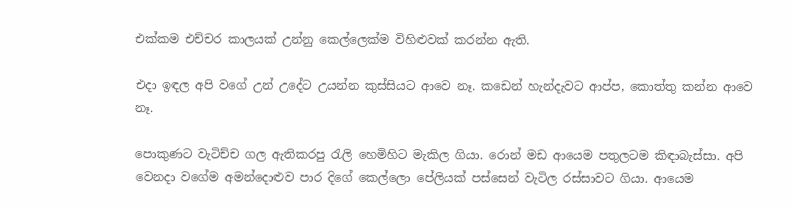එක්කම එච්චර කාලයක් උන්නු කෙල්ලෙක්ම විහිළුවක් කරන්න ඇති.

එදා ඉඳල අපි වගේ උන් උදේට උයන්න කුස්සියට ආවෙ නෑ. කඩෙන් හැන්දැවට ආප්ප, කොත්තු කන්න ආවෙ නෑ.

පොකුණට වැටිච්ච ගල ඇතිකරපු ‍රැලි හෙමිහිට මැකිල ගියා. රොන් මඩ ආයෙම පතුලටම කිඳාබැස්සා. අපි වෙනදා වගේම අමන්දොළුව පාර දිගේ කෙල්ලො පේලියක් පස්සෙන් වැටිල රස්සාවට ගියා. ආයෙම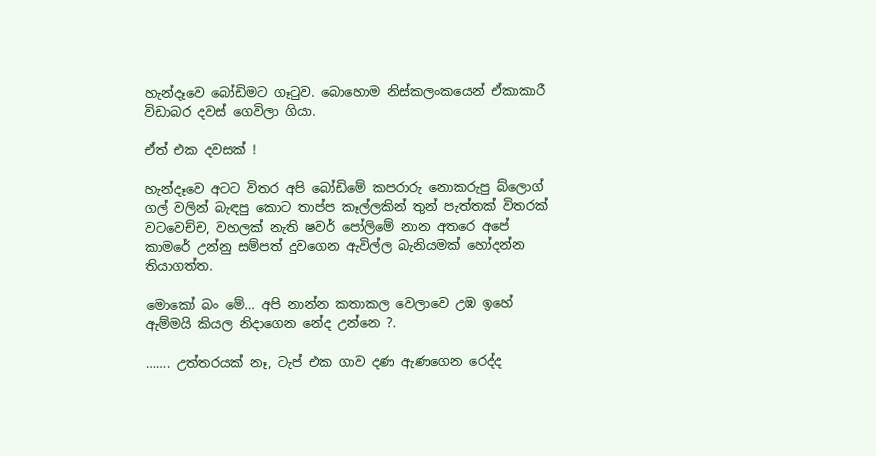හැන්දෑවෙ බෝඩිමට ගෑ‍ටුව. බොහොම නිස්කලංකයෙන් ඒකාකාරී විඩාබර දවස් ගෙවිලා ගියා.

ඒත් එක දවසක් !

හැන්දෑවෙ අටට විතර අපි බෝඩිමේ කපරාරු නොකරුපු බ්ලොග් ගල් වලින් බැඳපු කොට තාප්ප කෑල්ලකින් තුන් පැත්තක් විතරක් වටවෙච්ච, වහලක් නැති ෂවර් පෝලිමේ නාන අතරෙ අපේ කාමරේ උන්නු සම්පත් දුවගෙන ඇවිල්ල බැනියමක් හෝදන්න තියාගත්ත.

මොකෝ බං මේ… අපි නාන්න කතාකල වෙලාවෙ උඹ ඉහේ ඇම්මයි කියල නිදාගෙන නේද උන්නෙ ?.

……. උත්තරයක් නෑ, ටැප් එක ගාව දණ ඇණගෙන රෙද්ද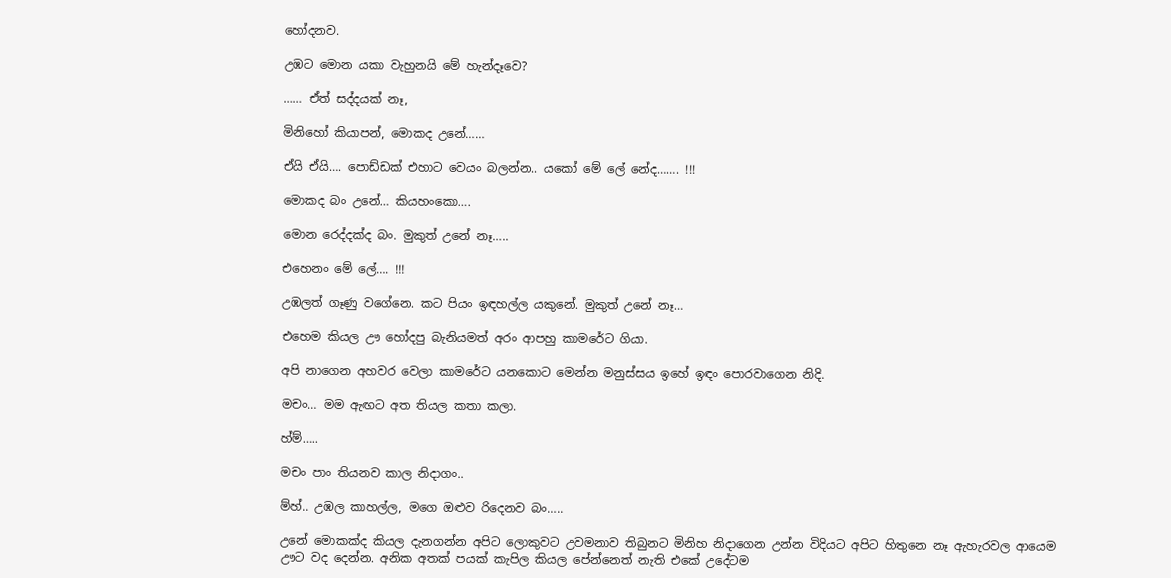හෝදනව.

උඹට මොන යකා වැහුනයි මේ හැන්දෑවෙ?

…… ඒත් සද්දයක් නෑ,

මිනිහෝ කියාපන්, මොකද උනේ……

ඒයි ඒයි…. පොඩ්ඩක් එහාට වෙයං බලන්න.. යකෝ මේ ලේ නේද……. !!!

මොකද බං උනේ… කියහංකො….

මොන රෙද්දක්ද බං. මුකුත් උනේ නෑ…..

එහෙනං මේ ලේ…. !!!

උඹලත් ගෑණු වගේනෙ. කට පියං ඉඳහල්ල යකුනේ. මුකුත් උනේ නෑ…

එහෙම කියල ඌ හෝදපු බැනියමත් අරං ආපහු කාමරේට ගියා.

අපි නාගෙන අහවර වෙලා කාමරේට යනකොට මෙන්න මනුස්සය ඉහේ ඉඳං පොරවාගෙන නිදි.

මචං… මම ඇඟට අත තියල කතා කලා.

හ්ම්…..

මචං පාං තියනව කාල නිදාගං..

ම්හ්.. උඹල කාහල්ල, මගෙ ඔළුව රිදෙනව බං…..

උනේ මොකක්ද කියල දැනගන්න අපිට ලොකුවට උවමනාව තිබුනට මිනිහ නිදාගෙන උන්න විදියට අපිට හිතුනෙ නෑ ඇහැරවල ආයෙම ඌට වද දෙන්න. අනික අතක් පයක් කැපිල කියල පේන්නෙත් නැති එකේ උදේටම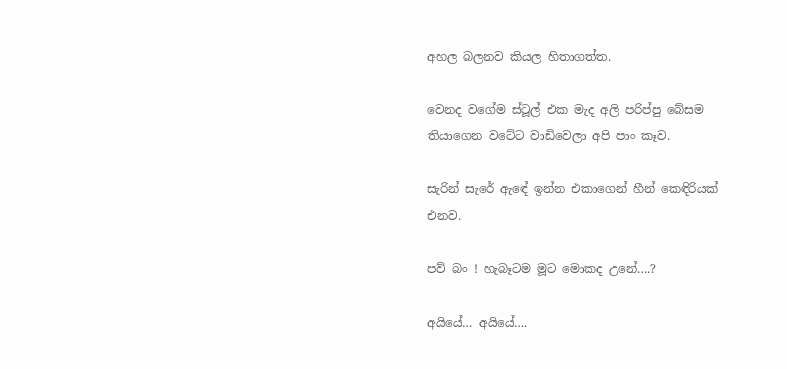අහල බලනව කියල හිතාගත්ත.

වෙනද වගේම ස්ටූල් එක මැද අලි පරිප්පු බේසම තියාගෙන වටේට වාඩිවෙලා අපි පාං කෑව.

සැරින් සැරේ ඇඳේ ඉන්න එකාගෙන් හීන් කෙඳිරියක් එනව.

පව් බං ! හැබෑටම මූට මොකද උනේ….?

අයියේ… අයියේ….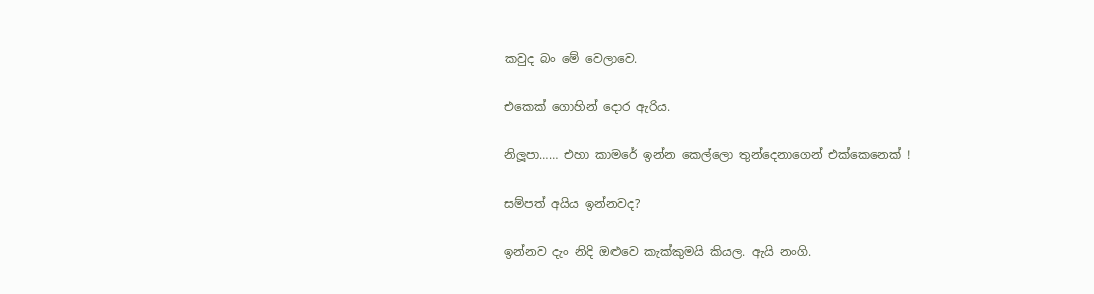කවුද බං මේ වෙලාවෙ.

එකෙක් ගොහින් දොර ඇරිය.

නිලූපා…… එහා කාමරේ ඉන්න කෙල්ලො තුන්දෙනාගෙන් එක්කෙනෙක් !

සම්පත් අයිය ඉන්නවද?

ඉන්නව දැං නිදි ඔළුවෙ කැක්කුමයි කියල. ඇයි නංගි.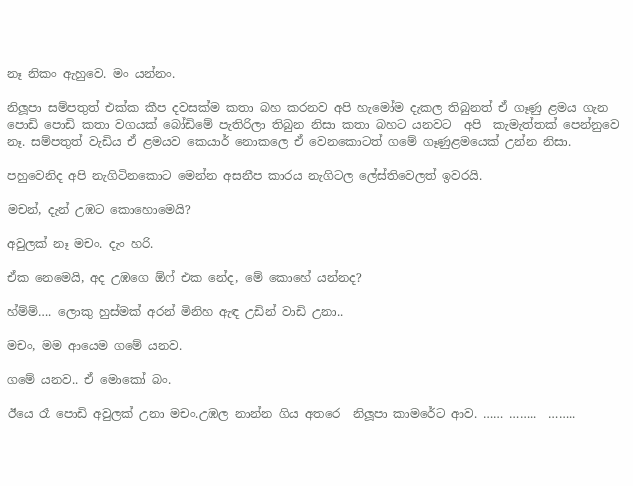නෑ නිකං ඇහුවෙ. මං යන්නං.

නිලූපා සම්පතුත් එක්ක කීප දවසක්ම කතා බහ කරනව අපි හැමෝම දැකල තිබුනත් ඒ ගෑණු ළමය ගැන පොඩි පොඩි කතා වගයක් බෝඩිමේ පැතිරිලා තිබුන නිසා කතා බහට යනවට  අපි  කැමැත්තක් පෙන්නුවෙ නෑ. සම්පතුත් වැඩිය ඒ ළමයව කෙයාර් නොකලෙ ඒ වෙනකොටත් ගමේ ගෑණුළමයෙක් උන්න නිසා.

පහුවෙනිද අපි නැගිටිනකොට මෙන්න අසනීප කාරය නැගිටල ලේස්තිවෙලත් ඉවරයි.

මචන්, දැන් උඹට කොහොමෙයි?

අවුලක් නෑ මචං. දැං හරි.

ඒක නෙමෙයි, අද උඹගෙ ඕෆ් එක නේද, මේ කොහේ යන්නද?

හ්ම්ම්…. ලොකු හුස්මක් අරන් මිනිහ ඇඳ උඩින් වාඩි උනා..

මචං, මම ආයෙම ගමේ යනව.

ගමේ යනව.. ඒ මොකෝ බං.

ඊයෙ රෑ පොඩි අවුලක් උනා මචං.උඹල නාන්න ගිය අතරෙ  නිලූපා කාමරේට ආව. …… ……..  ……..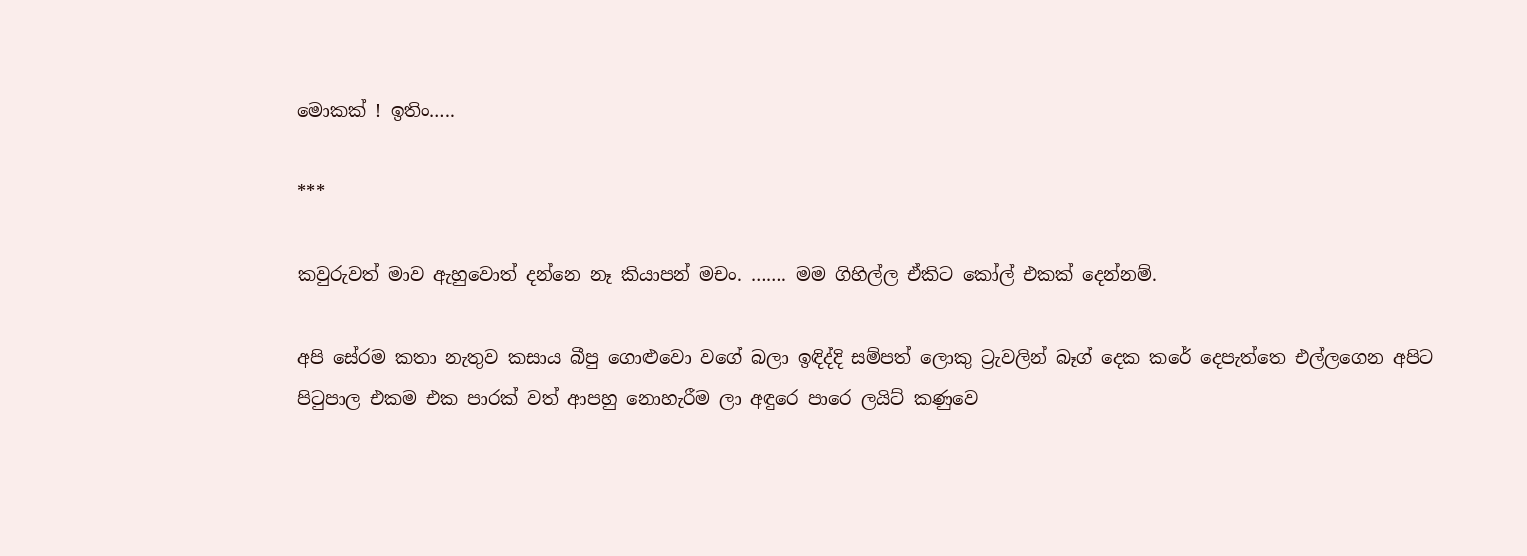මොකක් ! ඉතිං…..

***

කවුරුවත් මාව ඇහුවොත් දන්නෙ නෑ කියාපන් මචං. ……. මම ගිහිල්ල ඒකිට කෝල් එකක් දෙන්නම්.

අපි සේරම කතා නැතුව කසාය බීපු ගොළුවො වගේ බලා ඉඳිද්දි සම්පත් ලොකු ට්‍රැවලින් බෑග් දෙක කරේ දෙපැත්තෙ එල්ලගෙන අපිට පි‍ටුපාල එකම එක පාරක් වත් ආපහු නොහැරීම ලා අඳුරෙ පාරෙ ලයිට් කණුවෙ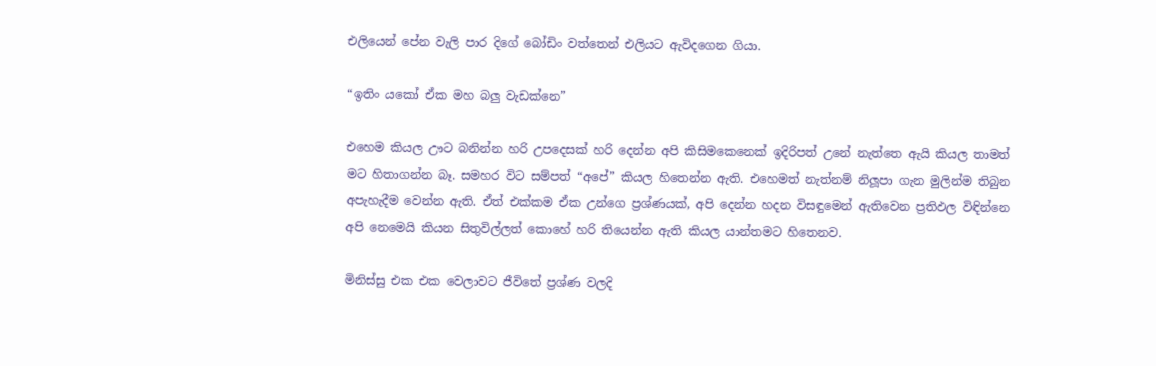එලියෙන් පේන වැලි පාර දිගේ බෝඩිං වත්තෙන් එලියට ඇවිදගෙන ගියා.

“ඉතිං යකෝ ඒක මහ බලු වැඩක්නෙ”

එහෙම කියල ඌට බනින්න හරි උපදෙසක් හරි දෙන්න අපි කිසිමකෙනෙක් ඉදිරිපත් උනේ නැත්තෙ ඇයි කියල තාමත් මට හිතාගන්න බෑ. සමහර විට සම්පත් “අපේ” කියල හිතෙන්න ඇති. එහෙමත් නැත්නම් නිලූපා ගැන මුලින්ම තිබුන අපැහැදීම වෙන්න ඇති. ඒත් එක්කම ඒක උන්ගෙ ප්‍රශ්ණයක්, අපි දෙන්න හදන විසඳුමෙන් ඇතිවෙන ප්‍රතිඵල විඳින්නෙ අපි නෙමෙයි කියන සිතුවිල්ලත් කොහේ හරි තියෙන්න ඇති කියල යාන්තමට හිතෙනව.

මිනිස්සු එක එක වෙලාවට ජීවිතේ ප්‍රශ්ණ වලදි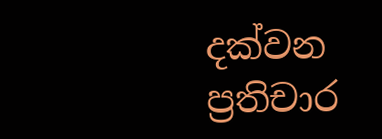දක්වන ප්‍රතිචාර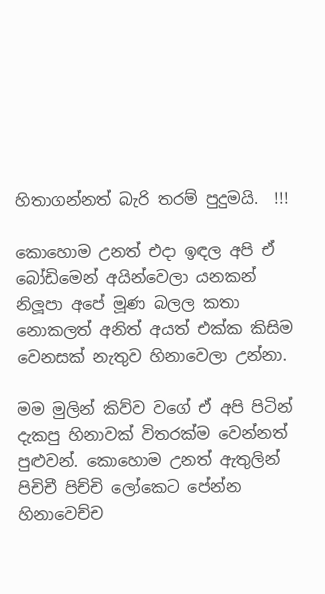හිතාගන්නත් බැරි තරම් පුදුමයි.  !!!

කොහොම උනත් එදා ඉඳල අපි ඒ බෝඩිමෙන් අයින්වෙලා යනකන් නිලූපා අපේ මූණ බලල කතා නොකලත් අනිත් අයත් එක්ක කිසිම වෙනසක් නැතුව හිනාවෙලා උන්නා.

මම මුලින් කිව්ව වගේ ඒ අපි පිටින් දැකපු හිනාවක් විතරක්ම වෙන්නත් පුළුවන්. කොහොම උනත් ඇතුලින් පිචිචී පිච්චි ලෝකෙට පේන්න හිනාවෙච්ච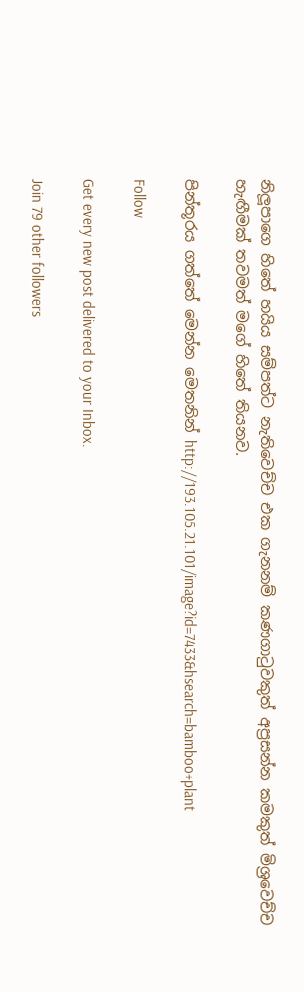නිලූපාගෙ හිතේ හයිය සම්පත්ට නැතිවෙච්ච එක ගැනනම් කණගා‍ටුවකුත් අප්‍රසන්න කමකුත් මිශ්‍රවෙච්ච හැඟීමක් තවමත් මගේ හිතේ තියනව.

පින්තූරය ගත්තේ මෙන්න මෙතනින් http://193.105.21.101/image?id=7433&hsearch=bamboo+plant

Follow

Get every new post delivered to your Inbox.

Join 79 other followers